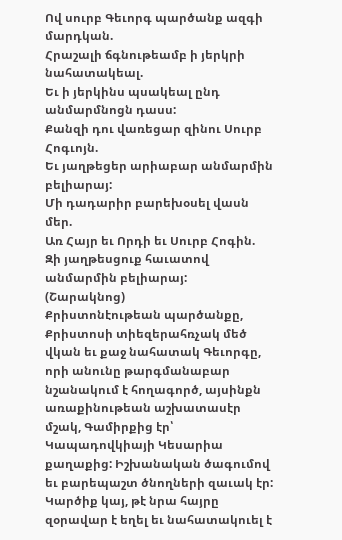Ով սուրբ Գեւորգ պարծանք ազգի մարդկան.
Հրաշալի ճգնութեամբ ի յերկրի նահատակեալ.
Եւ ի յերկինս պսակեալ ընդ անմարմնոցն դասս:
Քանզի դու վառեցար զինու Սուրբ Հոգւոյն.
Եւ յաղթեցեր արիաբար անմարմին բելիարայ:
Մի դադարիր բարեխօսել վասն մեր.
Առ Հայր եւ Որդի եւ Սուրբ Հոգին.
Զի յաղթեսցուք հաւատով անմարմին բելիարայ:
(Շարակնոց)
Քրիստոնէութեան պարծանքը, Քրիստոսի տիեզերահռչակ մեծ վկան եւ քաջ նահատակ Գեւորգը, որի անունը թարգմանաբար նշանակում է հողագործ, այսինքն առաքինութեան աշխատասէր մշակ, Գամիրքից էր՝ Կապադովկիայի Կեսարիա քաղաքից: Իշխանական ծագումով եւ բարեպաշտ ծնողների զաւակ էր: Կարծիք կայ, թէ նրա հայրը զօրավար է եղել եւ նահատակուել է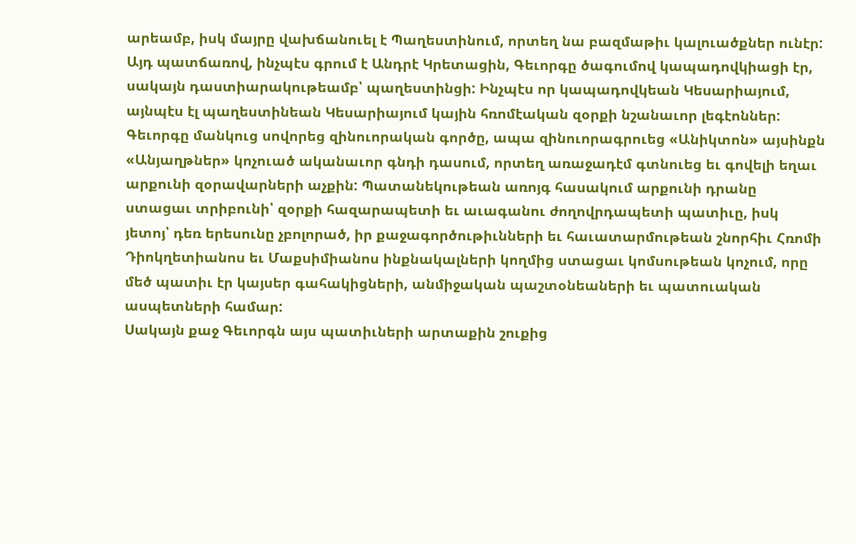արեամբ, իսկ մայրը վախճանուել է Պաղեստինում, որտեղ նա բազմաթիւ կալուածքներ ունէր: Այդ պատճառով, ինչպէս գրում է Անդրէ Կրետացին, Գեւորգը ծագումով կապադովկիացի էր, սակայն դաստիարակութեամբ՝ պաղեստինցի: Ինչպէս որ կապադովկեան Կեսարիայում, այնպէս էլ պաղեստինեան Կեսարիայում կային հռոմէական զօրքի նշանաւոր լեգէոններ: Գեւորգը մանկուց սովորեց զինուորական գործը, ապա զինուորագրուեց «Անիկտոն» այսինքն «Անյաղթներ» կոչուած ականաւոր գնդի դասում, որտեղ առաջադէմ գտնուեց եւ գովելի եղաւ արքունի զօրավարների աչքին: Պատանեկութեան առոյգ հասակում արքունի դրանը ստացաւ տրիբունի՝ զօրքի հազարապետի եւ աւագանու ժողովրդապետի պատիւը, իսկ յետոյ՝ դեռ երեսունը չբոլորած, իր քաջագործութիւնների եւ հաւատարմութեան շնորհիւ Հռոմի Դիոկղետիանոս եւ Մաքսիմիանոս ինքնակալների կողմից ստացաւ կոմսութեան կոչում, որը մեծ պատիւ էր կայսեր գահակիցների, անմիջական պաշտօնեաների եւ պատուական ասպետների համար:
Սակայն քաջ Գեւորգն այս պատիւների արտաքին շուքից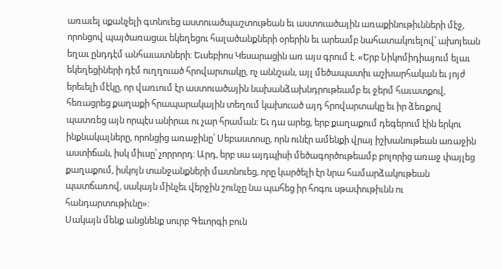առաւել սքանչելի գտնուեց աստուածպաշտութեան եւ աստուածային առաքինութիւնների մէջ, որոնցով պայծառացաւ եկեղեցու հալածանքների օրերին եւ արեամբ նահատակուելով՝ ախոյեան եղաւ ընդդէմ անհաւատների: Եւսեբիոս Կեսարացին առ այս գրում է. «Երբ Նիկոմիդիայում ելաւ եկեղեցիների դէմ ուղղուած հրովարտակը, ոչ աննշան, այլ մեծապատիւ աշխարհական եւ յոյժ երեւելի մէկը, որ վառւում էր աստուածային նախանձախնդրութեամբ եւ ջերմ հաւատքով, հեռացրեց քաղաքի հրապարակային տեղում կախուած այդ հրովարտակը եւ իր ձեռքով պատռեց այն որպէս անիրաւ ու չար հրաման: Եւ դա արեց, երբ քաղաքում դեգերում էին երկու ինքնակալները, որոնցից առաջինը՝ Սեբաստոսը, որն ունէր ամենքի վրայ իշխանութեան առաջին աստիճան, իսկ միւսը՝ չորրորդ: Արդ, երբ սա այդպիսի մեծագործութեամբ բոլորից առաջ փայլեց քաղաքում, իսկոյն տանջանքների մատնուեց, որը կարծելի էր նրա համարձակութեան պատճառով, սակայն մինչեւ վերջին շունչը նա պահեց իր հոգու սթափութիւնն ու հանդարտութիւնը»:
Սակայն մենք անցնենք սուրբ Գեւորգի բուն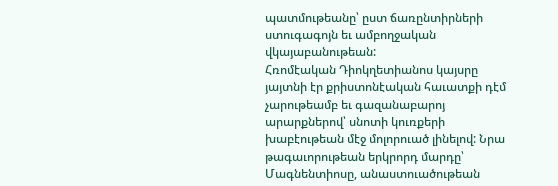պատմութեանը՝ ըստ ճառընտիրների ստուգագոյն եւ ամբողջական վկայաբանութեան:
Հռոմէական Դիոկղետիանոս կայսրը յայտնի էր քրիստոնէական հաւատքի դէմ չարութեամբ եւ գազանաբարոյ արարքներով՝ սնոտի կուռքերի խաբէութեան մէջ մոլորուած լինելով: Նրա թագաւորութեան երկրորդ մարդը՝ Մագնենտիոսը, անաստուածութեան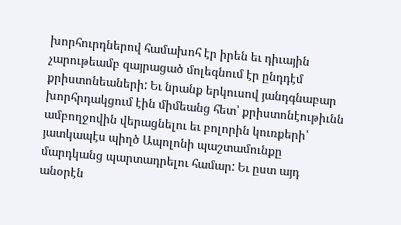խորհուրդներով համախոհ էր իրեն եւ դիւային չարութեամբ զայրացած մոլեգնում էր ընդդէմ քրիստոնեաների: Եւ նրանք երկուսով յանդգնաբար խորհրդակցում էին միմեանց հետ՝ քրիստոնէութիւնն ամբողջովին վերացնելու եւ բոլորին կուռքերի՝ յատկապէս պիղծ Ապոլոնի պաշտամունքը մարդկանց պարտադրելու համար: Եւ ըստ այդ անօրէն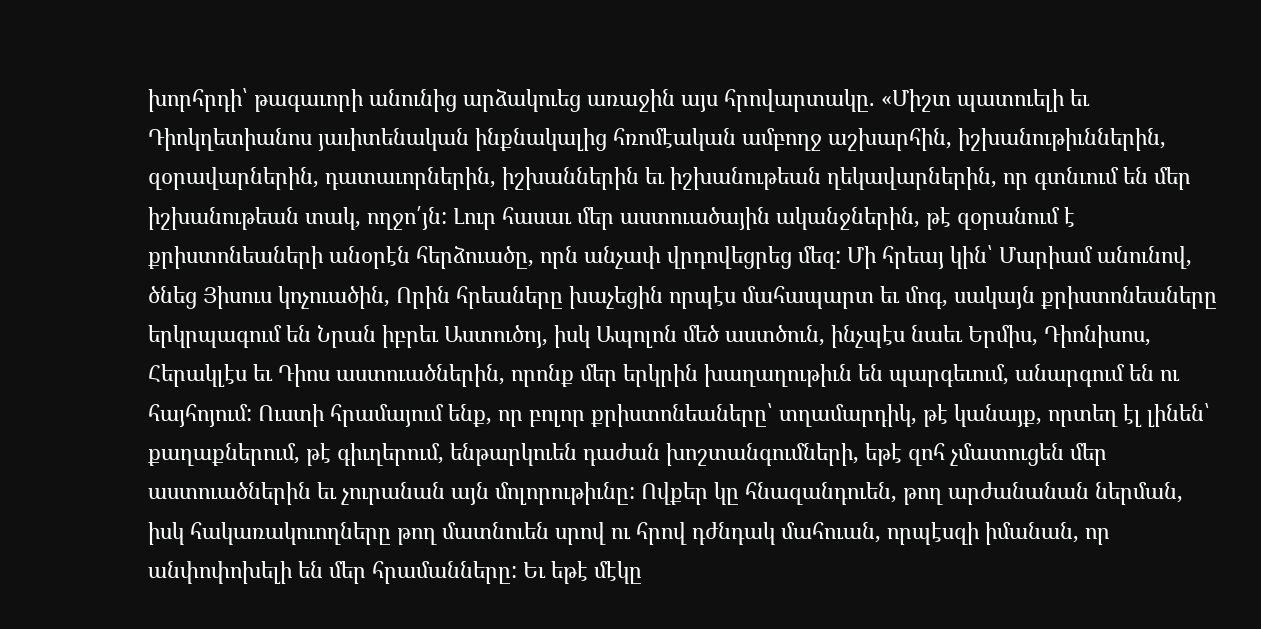խորհրդի՝ թագաւորի անունից արձակուեց առաջին այս հրովարտակը. «Միշտ պատուելի եւ Դիոկղետիանոս յաւիտենական ինքնակալից հռոմէական ամբողջ աշխարհին, իշխանութիւններին, զօրավարներին, դատաւորներին, իշխաններին եւ իշխանութեան ղեկավարներին, որ գտնւում են մեր իշխանութեան տակ, ողջո՛յն: Լուր հասաւ մեր աստուածային ականջներին, թէ զօրանում է քրիստոնեաների անօրէն հերձուածը, որն անչափ վրդովեցրեց մեզ: Մի հրեայ կին՝ Մարիամ անունով, ծնեց Յիսուս կոչուածին, Որին հրեաները խաչեցին որպէս մահապարտ եւ մոգ, սակայն քրիստոնեաները երկրպագում են Նրան իբրեւ Աստուծոյ, իսկ Ապոլոն մեծ աստծուն, ինչպէս նաեւ Երմիս, Դիոնիսոս, Հերակլէս եւ Դիոս աստուածներին, որոնք մեր երկրին խաղաղութիւն են պարգեւում, անարգում են ու հայհոյում: Ուստի հրամայում ենք, որ բոլոր քրիստոնեաները՝ տղամարդիկ, թէ կանայք, որտեղ էլ լինեն՝ քաղաքներում, թէ գիւղերում, ենթարկուեն դաժան խոշտանգումների, եթէ զոհ չմատուցեն մեր աստուածներին եւ չուրանան այն մոլորութիւնը: Ովքեր կը հնազանդուեն, թող արժանանան ներման, իսկ հակառակուողները թող մատնուեն սրով ու հրով դժնդակ մահուան, որպէսզի իմանան, որ անփոփոխելի են մեր հրամանները: Եւ եթէ մէկը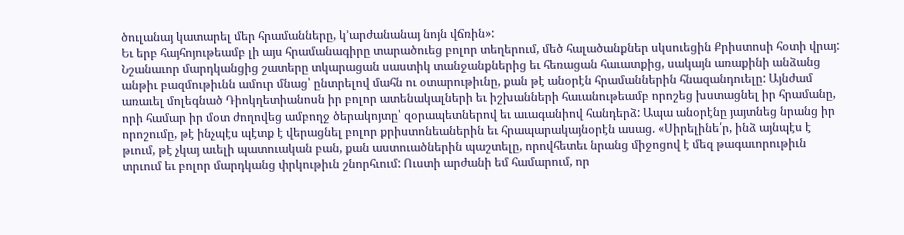ծուլանայ կատարել մեր հրամանները, կ՚արժանանայ նոյն վճռին»:
Եւ երբ հայհոյութեամբ լի այս հրամանագիրը տարածուեց բոլոր տեղերում, մեծ հալածանքներ սկսուեցին Քրիստոսի հօտի վրայ: Նշանաւոր մարդկանցից շատերը տկարացան սաստիկ տանջանքներից եւ հեռացան հաւատքից, սակայն առաքինի անձանց անթիւ բազմութիւնն ամուր մնաց՝ ընտրելով մահն ու օտարութիւնը, քան թէ անօրէն հրամաններին հնազանդուելը: Այնժամ առաւել մոլեգնած Դիոկղետիանոսն իր բոլոր ատենակալների եւ իշխանների հաւանութեամբ որոշեց խստացնել իր հրամանը, որի համար իր մօտ ժողովեց ամբողջ ծերակոյտը՝ զօրապետներով եւ աւագանիով հանդերձ: Ապա անօրէնը յայտնեց նրանց իր որոշումը, թէ ինչպէս պէտք է վերացնել բոլոր քրիստոնեաներին եւ հրապարակայնօրէն ասաց. «Սիրելինե՛ր, ինձ այնպէս է թւում, թէ չկայ աւելի պատուական բան, քան աստուածներին պաշտելը, որովհետեւ նրանց միջոցով է մեզ թագաւորութիւն տրւում եւ բոլոր մարդկանց փրկութիւն շնորհւում: Ուստի արժանի եմ համարում, որ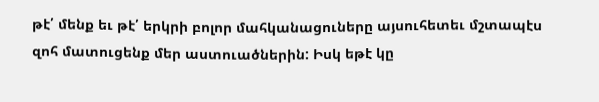թէ՛ մենք եւ թէ՛ երկրի բոլոր մահկանացուները այսուհետեւ մշտապէս զոհ մատուցենք մեր աստուածներին: Իսկ եթէ կը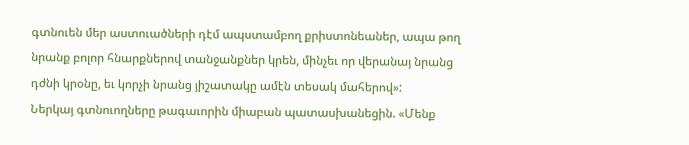գտնուեն մեր աստուածների դէմ ապստամբող քրիստոնեաներ, ապա թող նրանք բոլոր հնարքներով տանջանքներ կրեն, մինչեւ որ վերանայ նրանց դժնի կրօնը, եւ կորչի նրանց յիշատակը ամէն տեսակ մահերով»:
Ներկայ գտնուողները թագաւորին միաբան պատասխանեցին. «Մենք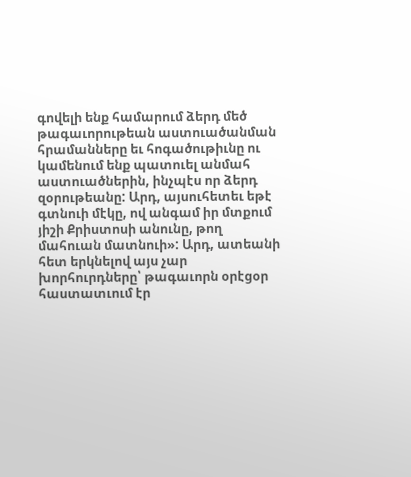գովելի ենք համարում ձերդ մեծ թագաւորութեան աստուածանման հրամանները եւ հոգածութիւնը ու կամենում ենք պատուել անմահ աստուածներին, ինչպէս որ ձերդ զօրութեանը: Արդ, այսուհետեւ եթէ գտնուի մէկը, ով անգամ իր մտքում յիշի Քրիստոսի անունը, թող մահուան մատնուի»: Արդ, ատեանի հետ երկնելով այս չար խորհուրդները՝ թագաւորն օրէցօր հաստատւում էր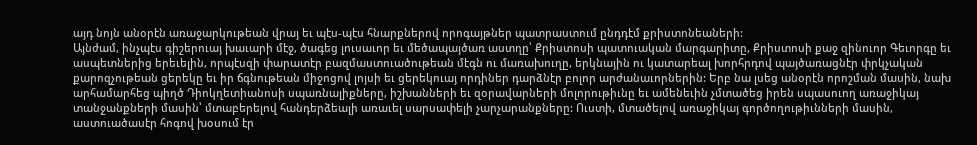այդ նոյն անօրէն առաջարկութեան վրայ եւ պէս-պէս հնարքներով որոգայթներ պատրաստում ընդդէմ քրիստոնեաների:
Այնժամ, ինչպէս գիշերուայ խաւարի մէջ, ծագեց լուսաւոր եւ մեծապայծառ աստղը՝ Քրիստոսի պատուական մարգարիտը, Քրիստոսի քաջ զինուոր Գեւորգը եւ ասպետներից երեւելին, որպէսզի փարատէր բազմաստուածութեան մէգն ու մառախուղը, երկնային ու կատարեալ խորհրդով պայծառացնէր փրկչական քարոզչութեան ցերեկը եւ իր ճգնութեան միջոցով լոյսի եւ ցերեկուայ որդիներ դարձնէր բոլոր արժանաւորներին: Երբ նա լսեց անօրէն որոշման մասին, նախ արհամարհեց պիղծ Դիոկղետիանոսի սպառնալիքները, իշխանների եւ զօրավարների մոլորութիւնը եւ ամենեւին չմտածեց իրեն սպասուող առաջիկայ տանջանքների մասին՝ մտաբերելով հանդերձեալի առաւել սարսափելի չարչարանքները: Ուստի, մտածելով առաջիկայ գործողութիւնների մասին, աստուածասէր հոգով խօսում էր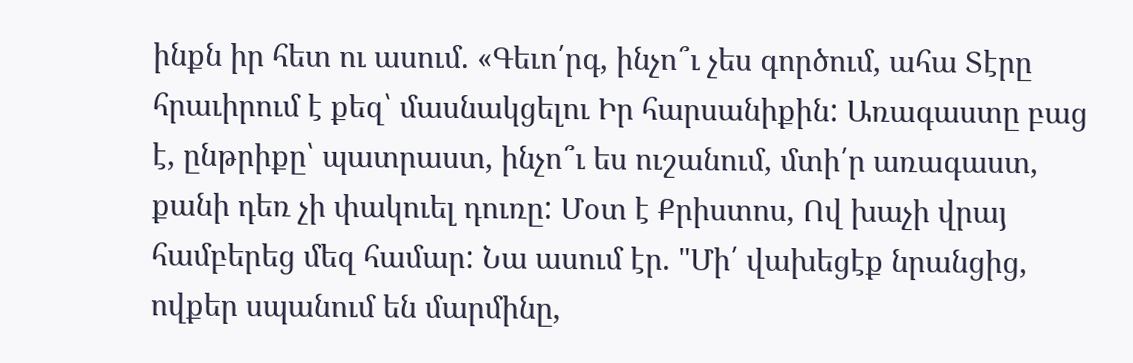ինքն իր հետ ու ասում. «Գեւո՛րգ, ինչո՞ւ չես գործում, ահա Տէրը հրաւիրում է քեզ՝ մասնակցելու Իր հարսանիքին: Առագաստը բաց է, ընթրիքը՝ պատրաստ, ինչո՞ւ ես ուշանում, մտի՛ր առագաստ, քանի դեռ չի փակուել դուռը: Մօտ է Քրիստոս, Ով խաչի վրայ համբերեց մեզ համար: Նա ասում էր. "Մի՛ վախեցէք նրանցից, ովքեր սպանում են մարմինը,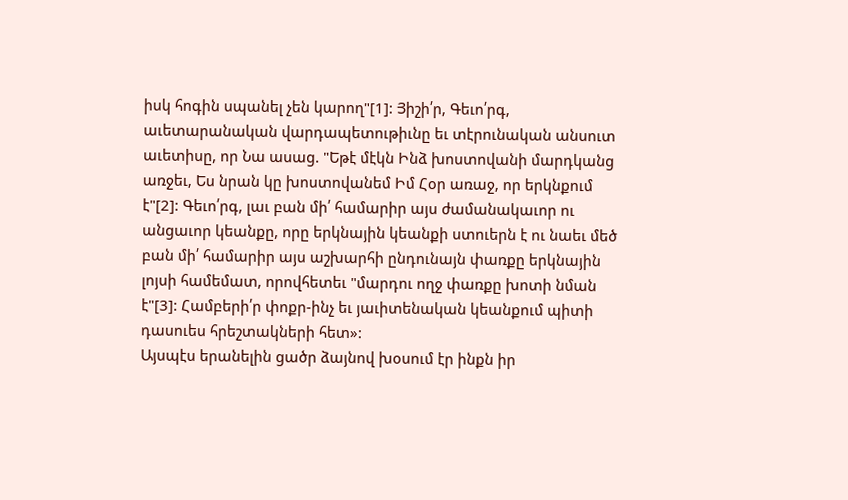իսկ հոգին սպանել չեն կարող"[1]: Յիշի՛ր, Գեւո՛րգ, աւետարանական վարդապետութիւնը եւ տէրունական անսուտ աւետիսը, որ Նա ասաց. "Եթէ մէկն Ինձ խոստովանի մարդկանց առջեւ, Ես նրան կը խոստովանեմ Իմ Հօր առաջ, որ երկնքում է"[2]: Գեւո՛րգ, լաւ բան մի՛ համարիր այս ժամանակաւոր ու անցաւոր կեանքը, որը երկնային կեանքի ստուերն է ու նաեւ մեծ բան մի՛ համարիր այս աշխարհի ընդունայն փառքը երկնային լոյսի համեմատ, որովհետեւ "մարդու ողջ փառքը խոտի նման է"[3]: Համբերի՛ր փոքր-ինչ եւ յաւիտենական կեանքում պիտի դասուես հրեշտակների հետ»:
Այսպէս երանելին ցածր ձայնով խօսում էր ինքն իր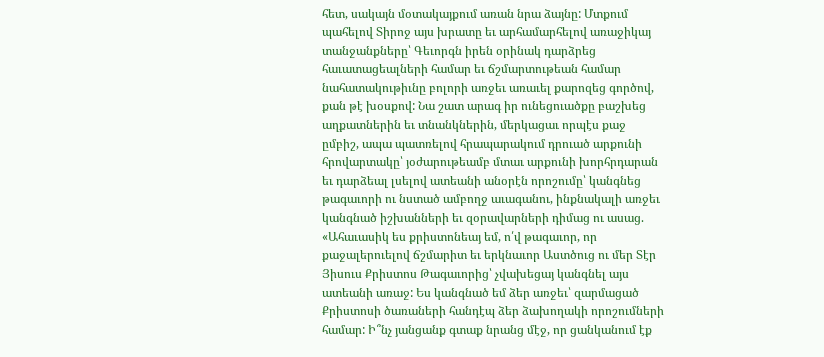հետ, սակայն մօտակայքում առան նրա ձայնը: Մտքում պահելով Տիրոջ այս խրատը եւ արհամարհելով առաջիկայ տանջանքները՝ Գեւորգն իրեն օրինակ դարձրեց հաւատացեալների համար եւ ճշմարտութեան համար նահատակութիւնը բոլորի առջեւ առաւել քարոզեց գործով, քան թէ խօսքով: Նա շատ արագ իր ունեցուածքը բաշխեց աղքատներին եւ տնանկներին, մերկացաւ որպէս քաջ ըմբիշ, ապա պատռելով հրապարակում դրուած արքունի հրովարտակը՝ յօժարութեամբ մտաւ արքունի խորհրդարան եւ դարձեալ լսելով ատեանի անօրէն որոշումը՝ կանգնեց թագաւորի ու նստած ամբողջ աւագանու, ինքնակալի առջեւ կանգնած իշխանների եւ զօրավարների դիմաց ու ասաց. «Ահաւասիկ ես քրիստոնեայ եմ, ո՛վ թագաւոր, որ քաջալերուելով ճշմարիտ եւ երկնաւոր Աստծուց ու մեր Տէր Յիսուս Քրիստոս Թագաւորից՝ չվախեցայ կանգնել այս ատեանի առաջ: Ես կանգնած եմ ձեր առջեւ՝ զարմացած Քրիստոսի ծառաների հանդէպ ձեր ձախողակի որոշումների համար: Ի՞նչ յանցանք գտաք նրանց մէջ, որ ցանկանում էք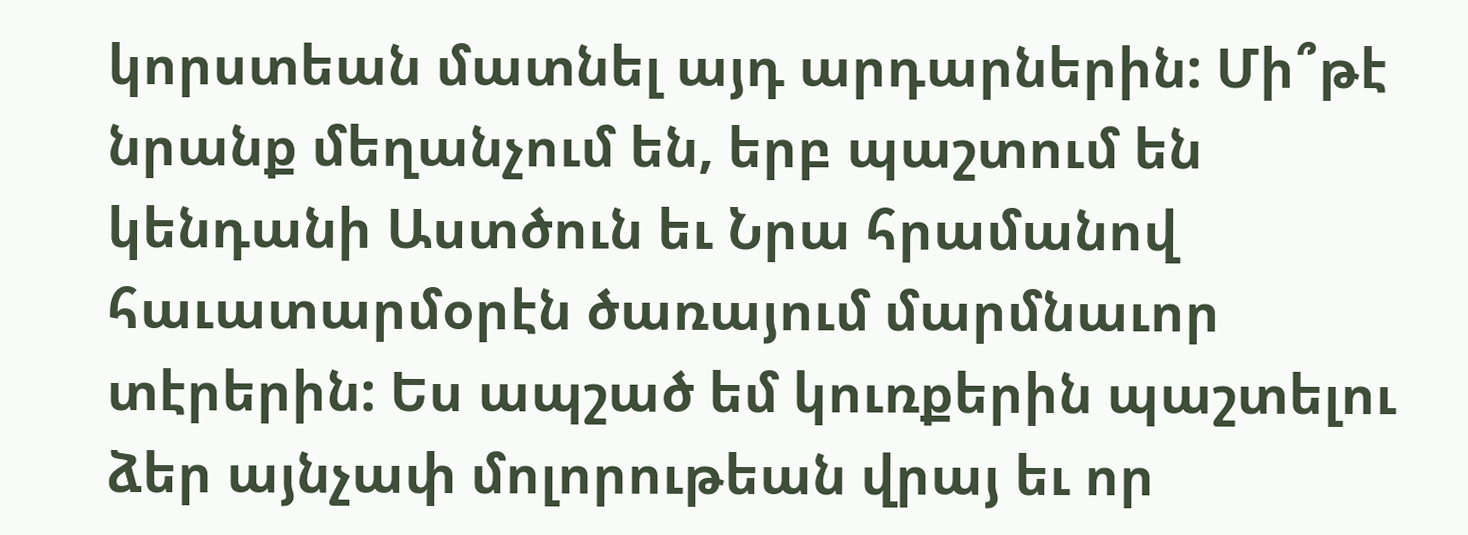կորստեան մատնել այդ արդարներին: Մի՞թէ նրանք մեղանչում են, երբ պաշտում են կենդանի Աստծուն եւ Նրա հրամանով հաւատարմօրէն ծառայում մարմնաւոր տէրերին: Ես ապշած եմ կուռքերին պաշտելու ձեր այնչափ մոլորութեան վրայ եւ որ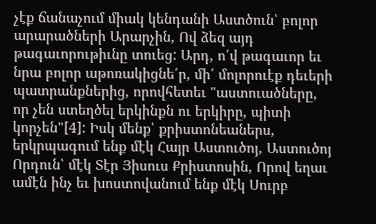չէք ճանաչում միակ կենդանի Աստծուն՝ բոլոր արարածների Արարչին, Ով ձեզ այդ թագաւորութիւնը տուեց: Արդ, ո՛վ թագաւոր եւ նրա բոլոր աթոռակիցնե՛ր, մի՛ մոլորուէք դեւերի պատրանքներից, որովհետեւ "աստուածները, որ չեն ստեղծել երկինքն ու երկիրը, պիտի կորչեն"[4]: Իսկ մենք՝ քրիստոնեաներս, երկրպագում ենք մէկ Հայր Աստուծոյ, Աստուծոյ Որդուն՝ մէկ Տէր Յիսուս Քրիստոսին, Որով եղաւ ամէն ինչ եւ խոստովանում ենք մէկ Սուրբ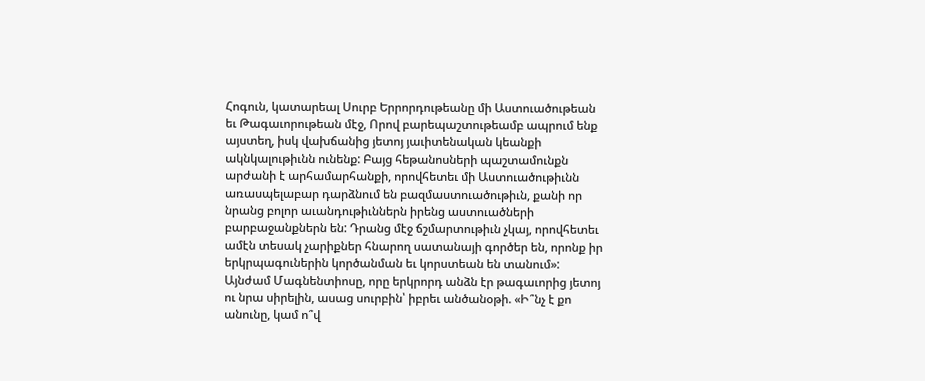Հոգուն, կատարեալ Սուրբ Երրորդութեանը մի Աստուածութեան եւ Թագաւորութեան մէջ, Որով բարեպաշտութեամբ ապրում ենք այստեղ, իսկ վախճանից յետոյ յաւիտենական կեանքի ակնկալութիւնն ունենք: Բայց հեթանոսների պաշտամունքն արժանի է արհամարհանքի, որովհետեւ մի Աստուածութիւնն առասպելաբար դարձնում են բազմաստուածութիւն, քանի որ նրանց բոլոր աւանդութիւններն իրենց աստուածների բարբաջանքներն են: Դրանց մէջ ճշմարտութիւն չկայ, որովհետեւ ամէն տեսակ չարիքներ հնարող սատանայի գործեր են, որոնք իր երկրպագուներին կործանման եւ կորստեան են տանում»:
Այնժամ Մագնենտիոսը, որը երկրորդ անձն էր թագաւորից յետոյ ու նրա սիրելին, ասաց սուրբին՝ իբրեւ անծանօթի. «Ի՞նչ է քո անունը, կամ ո՞վ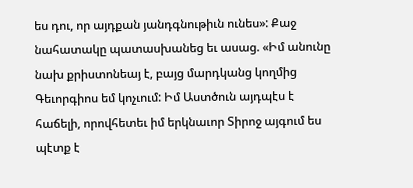ես դու, որ այդքան յանդգնութիւն ունես»: Քաջ նահատակը պատասխանեց եւ ասաց. «Իմ անունը նախ քրիստոնեայ է, բայց մարդկանց կողմից Գեւորգիոս եմ կոչւում: Իմ Աստծուն այդպէս է հաճելի, որովհետեւ իմ երկնաւոր Տիրոջ այգում ես պէտք է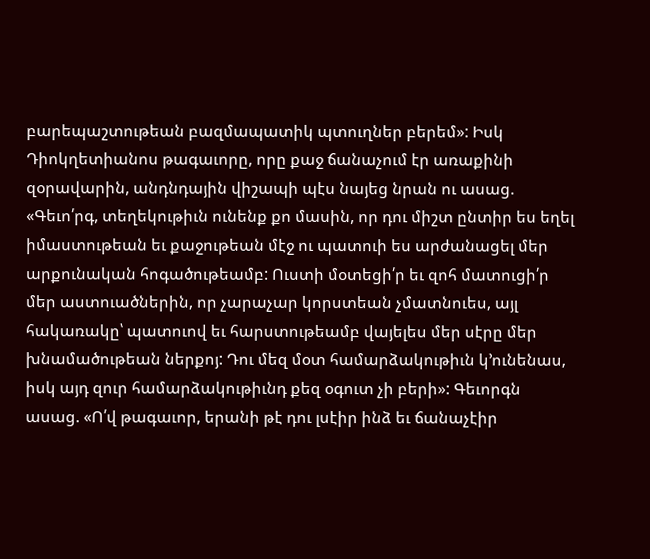բարեպաշտութեան բազմապատիկ պտուղներ բերեմ»: Իսկ Դիոկղետիանոս թագաւորը, որը քաջ ճանաչում էր առաքինի զօրավարին, անդնդային վիշապի պէս նայեց նրան ու ասաց. «Գեւո՛րգ, տեղեկութիւն ունենք քո մասին, որ դու միշտ ընտիր ես եղել իմաստութեան եւ քաջութեան մէջ ու պատուի ես արժանացել մեր արքունական հոգածութեամբ: Ուստի մօտեցի՛ր եւ զոհ մատուցի՛ր մեր աստուածներին, որ չարաչար կորստեան չմատնուես, այլ հակառակը՝ պատուով եւ հարստութեամբ վայելես մեր սէրը մեր խնամածութեան ներքոյ: Դու մեզ մօտ համարձակութիւն կ՚ունենաս, իսկ այդ զուր համարձակութիւնդ քեզ օգուտ չի բերի»: Գեւորգն ասաց. «Ո՛վ թագաւոր, երանի թէ դու լսէիր ինձ եւ ճանաչէիր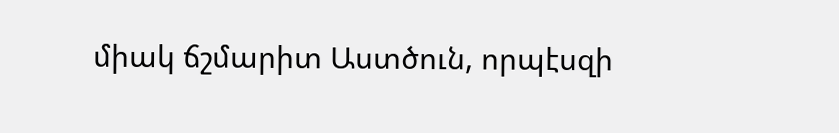միակ ճշմարիտ Աստծուն, որպէսզի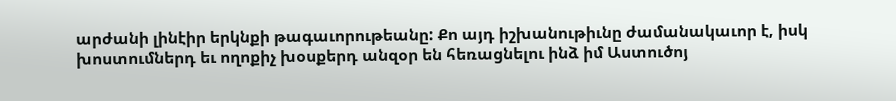արժանի լինէիր երկնքի թագաւորութեանը: Քո այդ իշխանութիւնը ժամանակաւոր է, իսկ խոստումներդ եւ ողոքիչ խօսքերդ անզօր են հեռացնելու ինձ իմ Աստուծոյ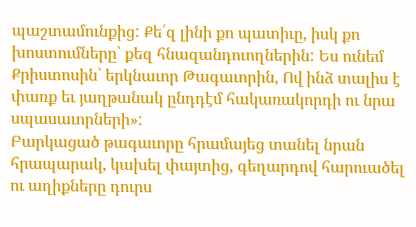պաշտամունքից: Քե՛զ լինի քո պատիւը, իսկ քո խոստումները՝ քեզ հնազանդուողներին: Ես ունեմ Քրիստոսին՝ երկնաւոր Թագաւորին, Ով ինձ տալիս է փառք եւ յաղթանակ ընդդէմ հակառակորդի ու նրա սպասաւորների»:
Բարկացած թագաւորը հրամայեց տանել նրան հրապարակ, կախել փայտից, գեղարդով հարուածել ու աղիքները դուրս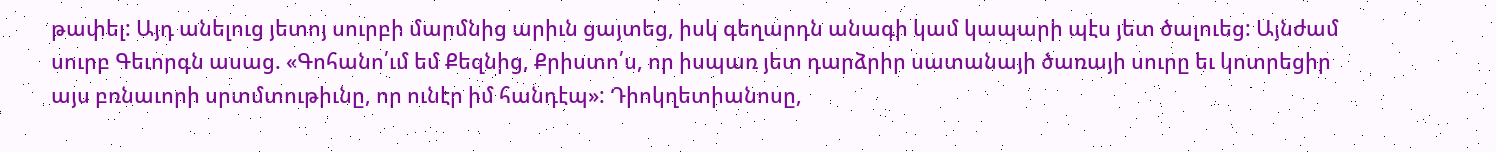թափել: Այդ անելուց յետոյ սուրբի մարմնից արիւն ցայտեց, իսկ գեղարդն անագի կամ կապարի պէս յետ ծալուեց: Այնժամ սուրբ Գեւորգն ասաց. «Գոհանո՛ւմ եմ Քեզնից, Քրիստո՛ս, որ իսպառ յետ դարձրիր սատանայի ծառայի սուրը եւ կոտրեցիր այս բռնաւորի սրտմտութիւնը, որ ունէր իմ հանդէպ»: Դիոկղետիանոսը,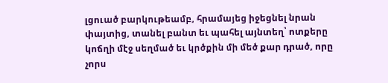լցուած բարկութեամբ, հրամայեց իջեցնել նրան փայտից, տանել բանտ եւ պահել այնտեղ՝ ոտքերը կոճղի մէջ սեղմած եւ կրծքին մի մեծ քար դրած, որը չորս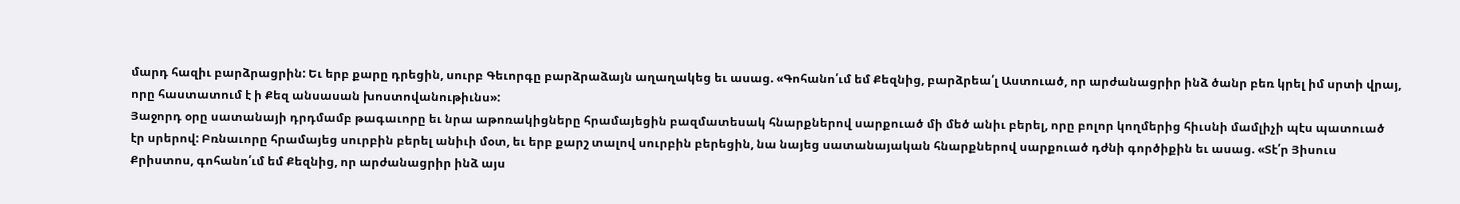մարդ հազիւ բարձրացրին: Եւ երբ քարը դրեցին, սուրբ Գեւորգը բարձրաձայն աղաղակեց եւ ասաց. «Գոհանո՛ւմ եմ Քեզնից, բարձրեա՛լ Աստուած, որ արժանացրիր ինձ ծանր բեռ կրել իմ սրտի վրայ, որը հաստատում է ի Քեզ անսասան խոստովանութիւնս»:
Յաջորդ օրը սատանայի դրդմամբ թագաւորը եւ նրա աթոռակիցները հրամայեցին բազմատեսակ հնարքներով սարքուած մի մեծ անիւ բերել, որը բոլոր կողմերից հիւսնի մամլիչի պէս պատուած էր սրերով: Բռնաւորը հրամայեց սուրբին բերել անիւի մօտ, եւ երբ քարշ տալով սուրբին բերեցին, նա նայեց սատանայական հնարքներով սարքուած դժնի գործիքին եւ ասաց. «Տէ՛ր Յիսուս Քրիստոս, գոհանո՛ւմ եմ Քեզնից, որ արժանացրիր ինձ այս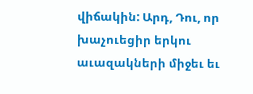վիճակին: Արդ, Դու, որ խաչուեցիր երկու աւազակների միջեւ եւ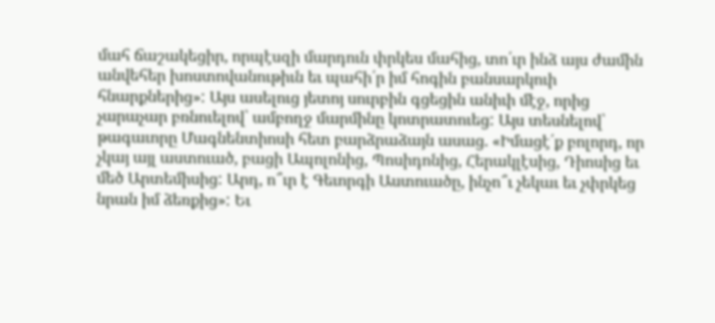մահ ճաշակեցիր, որպէսզի մարդուն փրկես մահից, տո՛ւր ինձ այս ժամին անվեհեր խոստովանութիւն եւ պահի՛ր իմ հոգին բանսարկուի հնարքներից»: Այս ասելուց յետոյ սուրբին գցեցին անիւի մէջ, որից չարաչար բռնուելով՝ ամբողջ մարմինը կոտրատուեց: Այս տեսնելով՝ թագաւորը Մագնենտիոսի հետ բարձրաձայն ասաց. «Իմացէ՛ք բոլորդ, որ չկայ այլ աստուած, բացի Ապոլոնից, Պոսիդոնից, Հերակլէսից, Դիոսից եւ մեծ Արտեմիսից: Արդ, ո՞ւր է Գեւորգի Աստուածը, ինչո՞ւ չեկաւ եւ չփրկեց նրան իմ ձեռքից»: Եւ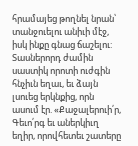հրամայեց թողնել նրան՝ տանջուելու անիւի մէջ, իսկ ինքը գնաց ճաշելու:
Տասներորդ ժամին սաստիկ որոտի ուժգին հնչիւն եղաւ, եւ ձայն լսուեց երկնքից, որն ասում էր. «Քաջալերուի՛ր, Գեւո՛րգ եւ աներկիւղ եղիր, որովհետեւ շատերը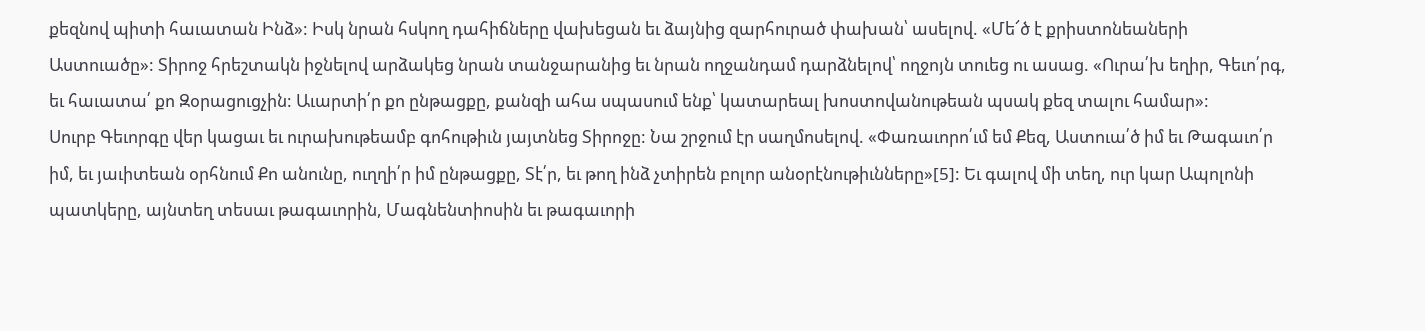քեզնով պիտի հաւատան Ինձ»: Իսկ նրան հսկող դահիճները վախեցան եւ ձայնից զարհուրած փախան՝ ասելով. «Մե՜ծ է քրիստոնեաների Աստուածը»: Տիրոջ հրեշտակն իջնելով արձակեց նրան տանջարանից եւ նրան ողջանդամ դարձնելով՝ ողջոյն տուեց ու ասաց. «Ուրա՛խ եղիր, Գեւո՛րգ, եւ հաւատա՛ քո Զօրացուցչին: Աւարտի՛ր քո ընթացքը, քանզի ահա սպասում ենք՝ կատարեալ խոստովանութեան պսակ քեզ տալու համար»:
Սուրբ Գեւորգը վեր կացաւ եւ ուրախութեամբ գոհութիւն յայտնեց Տիրոջը: Նա շրջում էր սաղմոսելով. «Փառաւորո՛ւմ եմ Քեզ, Աստուա՛ծ իմ եւ Թագաւո՛ր իմ, եւ յաւիտեան օրհնում Քո անունը, ուղղի՛ր իմ ընթացքը, Տէ՛ր, եւ թող ինձ չտիրեն բոլոր անօրէնութիւնները»[5]: Եւ գալով մի տեղ, ուր կար Ապոլոնի պատկերը, այնտեղ տեսաւ թագաւորին, Մագնենտիոսին եւ թագաւորի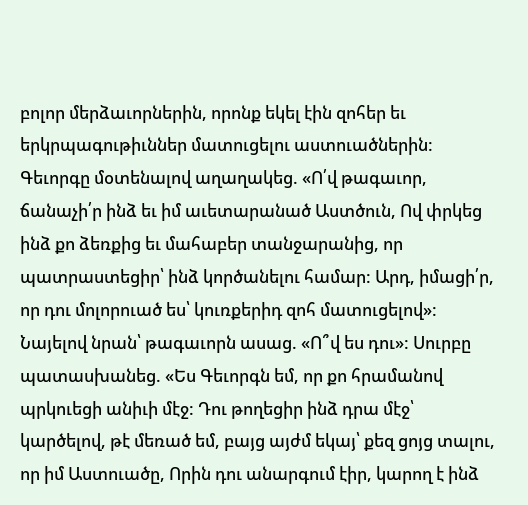բոլոր մերձաւորներին, որոնք եկել էին զոհեր եւ երկրպագութիւններ մատուցելու աստուածներին: Գեւորգը մօտենալով աղաղակեց. «Ո՛վ թագաւոր, ճանաչի՛ր ինձ եւ իմ աւետարանած Աստծուն, Ով փրկեց ինձ քո ձեռքից եւ մահաբեր տանջարանից, որ պատրաստեցիր՝ ինձ կործանելու համար: Արդ, իմացի՛ր, որ դու մոլորուած ես՝ կուռքերիդ զոհ մատուցելով»: Նայելով նրան՝ թագաւորն ասաց. «Ո՞վ ես դու»: Սուրբը պատասխանեց. «Ես Գեւորգն եմ, որ քո հրամանով պրկուեցի անիւի մէջ: Դու թողեցիր ինձ դրա մէջ՝ կարծելով, թէ մեռած եմ, բայց այժմ եկայ՝ քեզ ցոյց տալու, որ իմ Աստուածը, Որին դու անարգում էիր, կարող է ինձ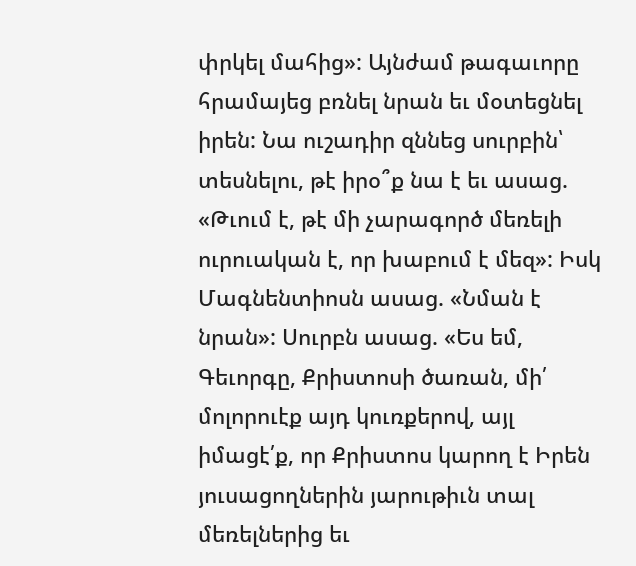փրկել մահից»: Այնժամ թագաւորը հրամայեց բռնել նրան եւ մօտեցնել իրեն: Նա ուշադիր զննեց սուրբին՝ տեսնելու, թէ իրօ՞ք նա է եւ ասաց. «Թւում է, թէ մի չարագործ մեռելի ուրուական է, որ խաբում է մեզ»: Իսկ Մագնենտիոսն ասաց. «Նման է նրան»: Սուրբն ասաց. «Ես եմ, Գեւորգը, Քրիստոսի ծառան, մի՛ մոլորուէք այդ կուռքերով, այլ իմացէ՛ք, որ Քրիստոս կարող է Իրեն յուսացողներին յարութիւն տալ մեռելներից եւ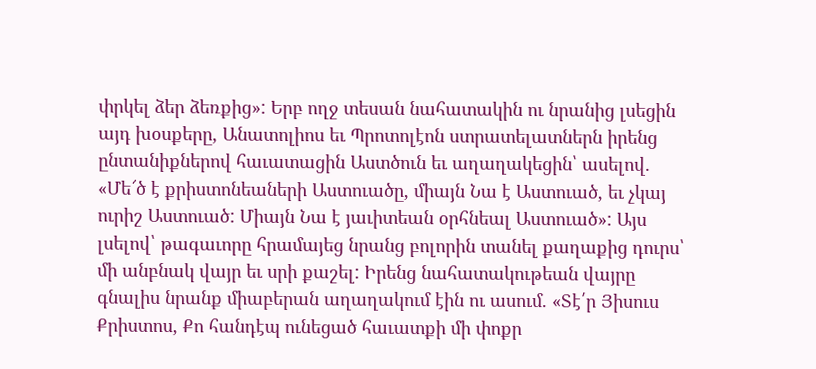փրկել ձեր ձեռքից»: Երբ ողջ տեսան նահատակին ու նրանից լսեցին այդ խօսքերը, Անատոլիոս եւ Պրոտոլէոն ստրատելատներն իրենց ընտանիքներով հաւատացին Աստծուն եւ աղաղակեցին՝ ասելով. «Մե՜ծ է քրիստոնեաների Աստուածը, միայն Նա է Աստուած, եւ չկայ ուրիշ Աստուած: Միայն Նա է յաւիտեան օրհնեալ Աստուած»: Այս լսելով՝ թագաւորը հրամայեց նրանց բոլորին տանել քաղաքից դուրս՝ մի անբնակ վայր եւ սրի քաշել: Իրենց նահատակութեան վայրը գնալիս նրանք միաբերան աղաղակում էին ու ասում. «Տէ՛ր Յիսուս Քրիստոս, Քո հանդէպ ունեցած հաւատքի մի փոքր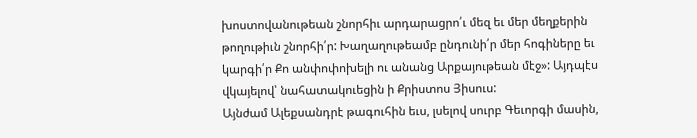խոստովանութեան շնորհիւ արդարացրո՛ւ մեզ եւ մեր մեղքերին թողութիւն շնորհի՛ր: Խաղաղութեամբ ընդունի՛ր մեր հոգիները եւ կարգի՛ր Քո անփոփոխելի ու անանց Արքայութեան մէջ»: Այդպէս վկայելով՝ նահատակուեցին ի Քրիստոս Յիսուս:
Այնժամ Ալեքսանդրէ թագուհին եւս, լսելով սուրբ Գեւորգի մասին,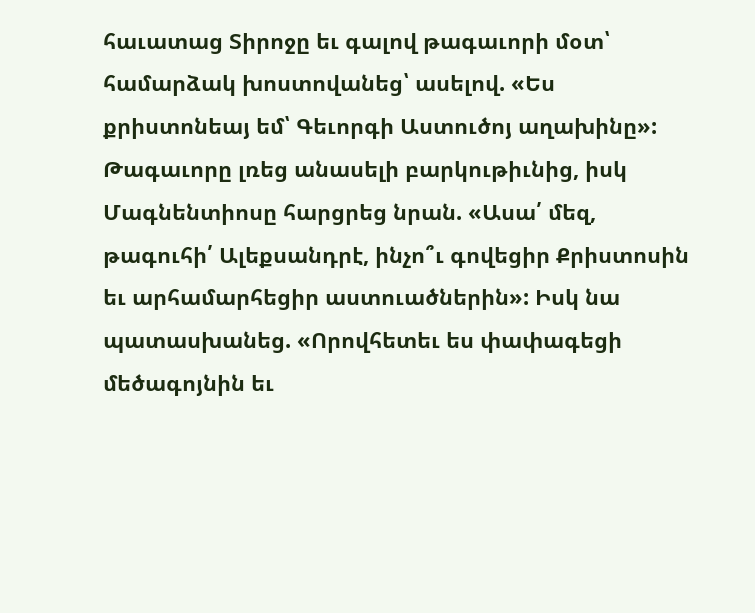հաւատաց Տիրոջը եւ գալով թագաւորի մօտ՝ համարձակ խոստովանեց՝ ասելով. «Ես քրիստոնեայ եմ՝ Գեւորգի Աստուծոյ աղախինը»: Թագաւորը լռեց անասելի բարկութիւնից, իսկ Մագնենտիոսը հարցրեց նրան. «Ասա՛ մեզ, թագուհի՛ Ալեքսանդրէ, ինչո՞ւ գովեցիր Քրիստոսին եւ արհամարհեցիր աստուածներին»: Իսկ նա պատասխանեց. «Որովհետեւ ես փափագեցի մեծագոյնին եւ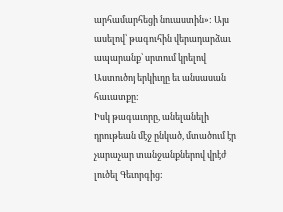արհամարհեցի նուաստին»: Այս ասելով՝ թագուհին վերադարձաւ ապարանք՝ սրտում կրելով Աստուծոյ երկիւղը եւ անսասան հաւատքը:
Իսկ թագաւորը, անելանելի դրութեան մէջ ընկած, մտածում էր չարաչար տանջանքներով վրէժ լուծել Գեւորգից: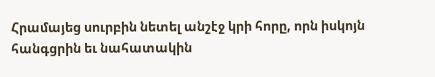Հրամայեց սուրբին նետել անշէջ կրի հորը, որն իսկոյն հանգցրին եւ նահատակին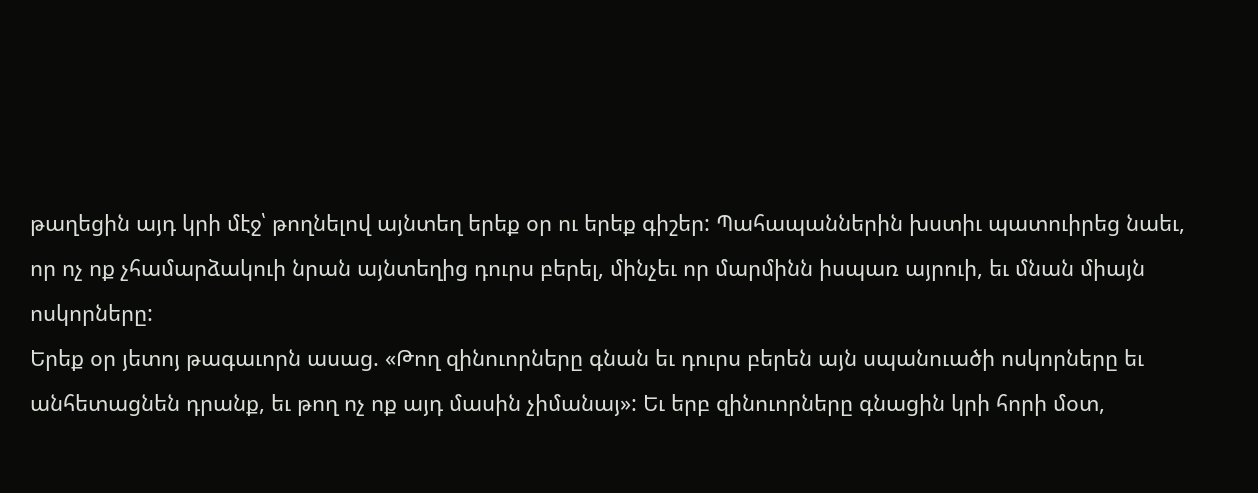թաղեցին այդ կրի մէջ՝ թողնելով այնտեղ երեք օր ու երեք գիշեր: Պահապաններին խստիւ պատուիրեց նաեւ, որ ոչ ոք չհամարձակուի նրան այնտեղից դուրս բերել, մինչեւ որ մարմինն իսպառ այրուի, եւ մնան միայն ոսկորները:
Երեք օր յետոյ թագաւորն ասաց. «Թող զինուորները գնան եւ դուրս բերեն այն սպանուածի ոսկորները եւ անհետացնեն դրանք, եւ թող ոչ ոք այդ մասին չիմանայ»: Եւ երբ զինուորները գնացին կրի հորի մօտ,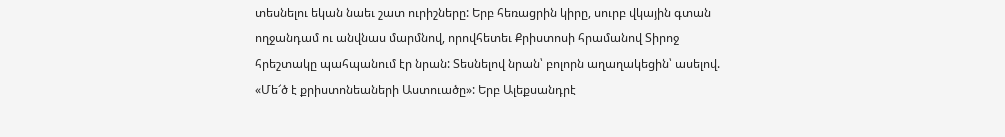տեսնելու եկան նաեւ շատ ուրիշները: Երբ հեռացրին կիրը, սուրբ վկային գտան ողջանդամ ու անվնաս մարմնով, որովհետեւ Քրիստոսի հրամանով Տիրոջ հրեշտակը պահպանում էր նրան: Տեսնելով նրան՝ բոլորն աղաղակեցին՝ ասելով. «Մե՜ծ է քրիստոնեաների Աստուածը»: Երբ Ալեքսանդրէ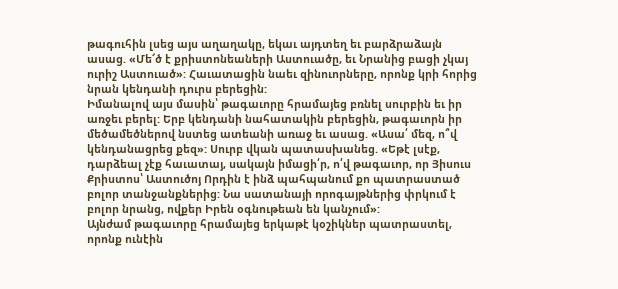թագուհին լսեց այս աղաղակը, եկաւ այդտեղ եւ բարձրաձայն ասաց. «Մե՜ծ է քրիստոնեաների Աստուածը, եւ Նրանից բացի չկայ ուրիշ Աստուած»: Հաւատացին նաեւ զինուորները, որոնք կրի հորից նրան կենդանի դուրս բերեցին:
Իմանալով այս մասին՝ թագաւորը հրամայեց բռնել սուրբին եւ իր առջեւ բերել: Երբ կենդանի նահատակին բերեցին, թագաւորն իր մեծամեծներով նստեց ատեանի առաջ եւ ասաց. «Ասա՛ մեզ, ո՞վ կենդանացրեց քեզ»: Սուրբ վկան պատասխանեց. «Եթէ լսէք, դարձեալ չէք հաւատայ, սակայն իմացի՛ր, ո՛վ թագաւոր, որ Յիսուս Քրիստոս՝ Աստուծոյ Որդին է ինձ պահպանում քո պատրաստած բոլոր տանջանքներից: Նա սատանայի որոգայթներից փրկում է բոլոր նրանց, ովքեր Իրեն օգնութեան են կանչում»:
Այնժամ թագաւորը հրամայեց երկաթէ կօշիկներ պատրաստել, որոնք ունէին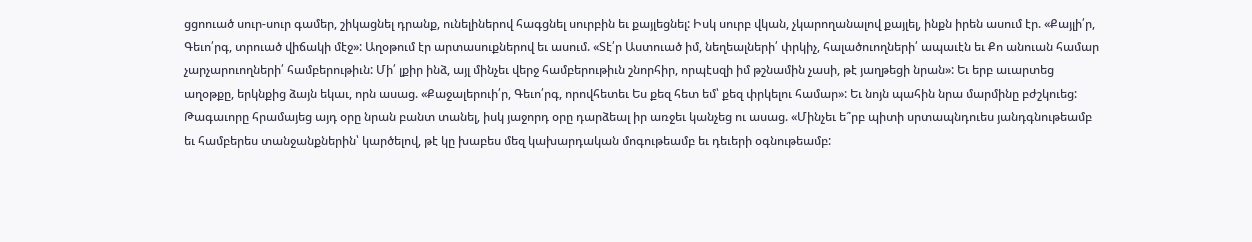ցցոուած սուր-սուր գամեր, շիկացնել դրանք, ունելիներով հագցնել սուրբին եւ քայլեցնել: Իսկ սուրբ վկան, չկարողանալով քայլել, ինքն իրեն ասում էր. «Քայլի՛ր, Գեւո՛րգ, տրուած վիճակի մէջ»: Աղօթում էր արտասուքներով եւ ասում. «Տէ՛ր Աստուած իմ, նեղեալների՛ փրկիչ, հալածուողների՛ ապաւէն եւ Քո անուան համար չարչարուողների՛ համբերութիւն: Մի՛ լքիր ինձ, այլ մինչեւ վերջ համբերութիւն շնորհիր, որպէսզի իմ թշնամին չասի, թէ յաղթեցի նրան»: Եւ երբ աւարտեց աղօթքը, երկնքից ձայն եկաւ, որն ասաց. «Քաջալերուի՛ր, Գեւո՛րգ, որովհետեւ Ես քեզ հետ եմ՝ քեզ փրկելու համար»: Եւ նոյն պահին նրա մարմինը բժշկուեց:
Թագաւորը հրամայեց այդ օրը նրան բանտ տանել, իսկ յաջորդ օրը դարձեալ իր առջեւ կանչեց ու ասաց. «Մինչեւ ե՞րբ պիտի սրտապնդուես յանդգնութեամբ եւ համբերես տանջանքներին՝ կարծելով, թէ կը խաբես մեզ կախարդական մոգութեամբ եւ դեւերի օգնութեամբ: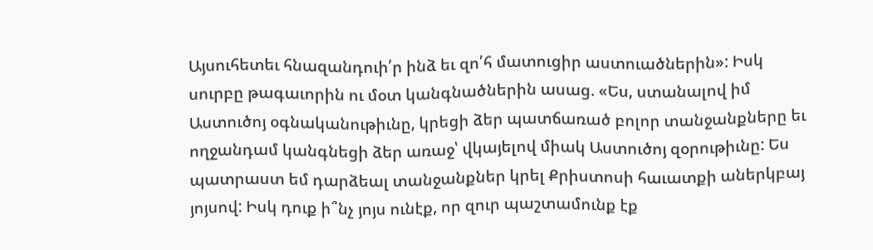Այսուհետեւ հնազանդուի՛ր ինձ եւ զո՛հ մատուցիր աստուածներին»: Իսկ սուրբը թագաւորին ու մօտ կանգնածներին ասաց. «Ես, ստանալով իմ Աստուծոյ օգնականութիւնը, կրեցի ձեր պատճառած բոլոր տանջանքները եւ ողջանդամ կանգնեցի ձեր առաջ՝ վկայելով միակ Աստուծոյ զօրութիւնը: Ես պատրաստ եմ դարձեալ տանջանքներ կրել Քրիստոսի հաւատքի աներկբայ յոյսով: Իսկ դուք ի՞նչ յոյս ունէք, որ զուր պաշտամունք էք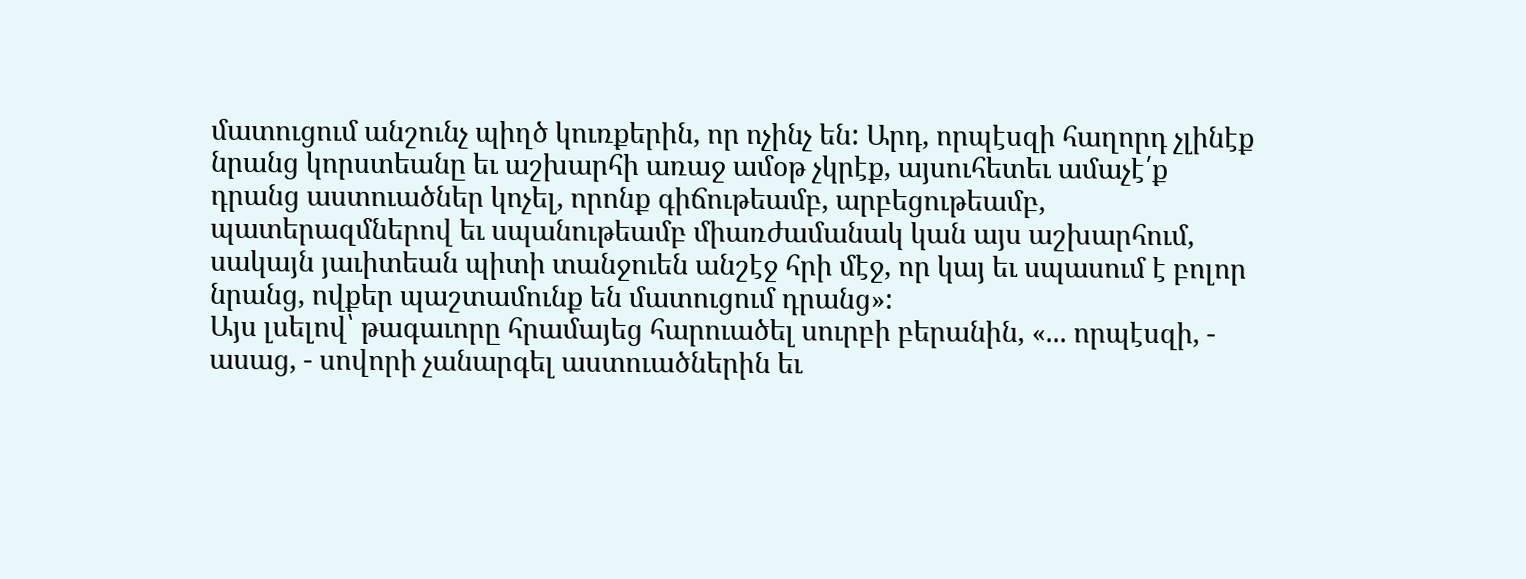մատուցում անշունչ պիղծ կուռքերին, որ ոչինչ են: Արդ, որպէսզի հաղորդ չլինէք նրանց կորստեանը եւ աշխարհի առաջ ամօթ չկրէք, այսուհետեւ ամաչէ՛ք դրանց աստուածներ կոչել, որոնք գիճութեամբ, արբեցութեամբ, պատերազմներով եւ սպանութեամբ միառժամանակ կան այս աշխարհում, սակայն յաւիտեան պիտի տանջուեն անշէջ հրի մէջ, որ կայ եւ սպասում է բոլոր նրանց, ովքեր պաշտամունք են մատուցում դրանց»:
Այս լսելով՝ թագաւորը հրամայեց հարուածել սուրբի բերանին, «... որպէսզի, - ասաց, - սովորի չանարգել աստուածներին եւ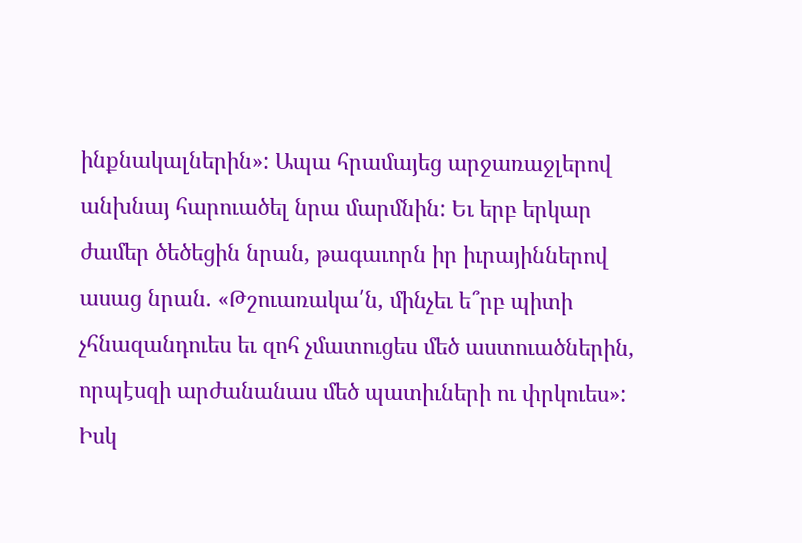ինքնակալներին»: Ապա հրամայեց արջառաջլերով անխնայ հարուածել նրա մարմնին: Եւ երբ երկար ժամեր ծեծեցին նրան, թագաւորն իր իւրայիններով ասաց նրան. «Թշուառակա՛ն, մինչեւ ե՞րբ պիտի չհնազանդուես եւ զոհ չմատուցես մեծ աստուածներին, որպէսզի արժանանաս մեծ պատիւների ու փրկուես»: Իսկ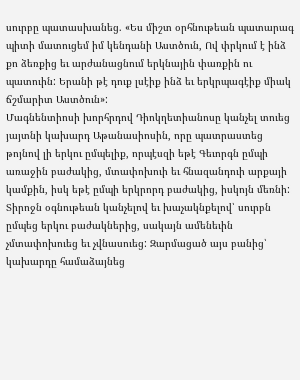սուրբը պատասխանեց. «Ես միշտ օրհնութեան պատարագ պիտի մատուցեմ իմ կենդանի Աստծուն, Ով փրկում է ինձ քո ձեռքից եւ արժանացնում երկնային փառքին ու պատուին: Երանի թէ դուք լսէիք ինձ եւ երկրպագէիք միակ ճշմարիտ Աստծուն»:
Մագնենտիոսի խորհրդով Դիոկղետիանոսը կանչել տուեց յայտնի կախարդ Աթանասիոսին, որը պատրաստեց թոյնով լի երկու ըմպելիք, որպէսզի եթէ Գեւորգն ըմպի առաջին բաժակից, մտափոխուի եւ հնազանդուի արքայի կամքին, իսկ եթէ ըմպի երկրորդ բաժակից, իսկոյն մեռնի: Տիրոջն օգնութեան կանչելով եւ խաչակնքելով՝ սուրբն ըմպեց երկու բաժակներից, սակայն ամենեւին չմտափոխուեց եւ չվնասուեց: Զարմացած այս բանից՝ կախարդը համաձայնեց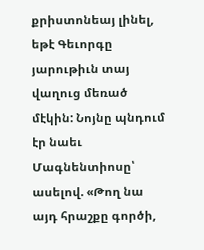քրիստոնեայ լինել, եթէ Գեւորգը յարութիւն տայ վաղուց մեռած մէկին: Նոյնը պնդում էր նաեւ Մագնենտիոսը՝ ասելով. «Թող նա այդ հրաշքը գործի,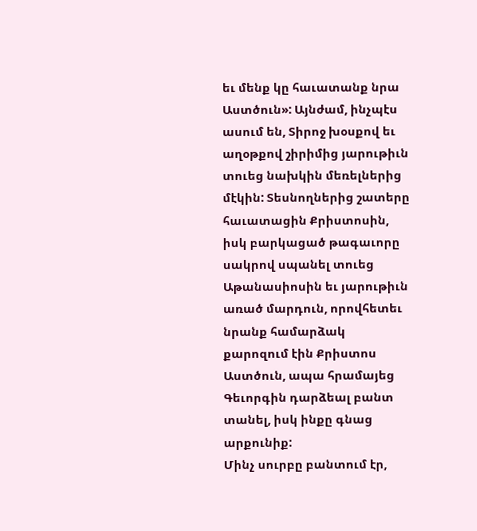եւ մենք կը հաւատանք նրա Աստծուն»: Այնժամ, ինչպէս ասում են, Տիրոջ խօսքով եւ աղօթքով շիրիմից յարութիւն տուեց նախկին մեռելներից մէկին: Տեսնողներից շատերը հաւատացին Քրիստոսին, իսկ բարկացած թագաւորը սակրով սպանել տուեց Աթանասիոսին եւ յարութիւն առած մարդուն, որովհետեւ նրանք համարձակ քարոզում էին Քրիստոս Աստծուն, ապա հրամայեց Գեւորգին դարձեալ բանտ տանել, իսկ ինքը գնաց արքունիք:
Մինչ սուրբը բանտում էր,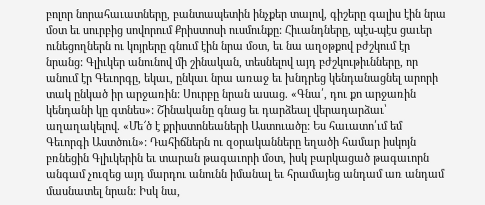բոլոր նորահաւատները, բանտապետին ինչքեր տալով, գիշերը գալիս էին նրա մօտ եւ սուրբից սովորում Քրիստոսի ուսմունքը: Հիւանդները, պէս-պէս ցաւեր ունեցողներն ու կոյրերը գնում էին նրա մօտ, եւ նա աղօթքով բժշկում էր նրանց: Գլիւկեր անունով մի շինական, տեսնելով այդ բժշկութիւնները, որ անում էր Գեւորգը, եկաւ, ընկաւ նրա առաջ եւ խնդրեց կենդանացնել արորի տակ ընկած իր արջառին: Սուրբը նրան ասաց. «Գնա՛, դու քո արջառին կենդանի կը գտնես»: Շինականը գնաց եւ դարձեալ վերադարձաւ՝ աղաղակելով. «Մե՜ծ է քրիստոնեաների Աստուածը: Ես հաւատո՛ւմ եմ Գեւորգի Աստծուն»: Դահիճներն ու զօրականները եղածի համար իսկոյն բռնեցին Գլիւկերին եւ տարան թագաւորի մօտ, իսկ բարկացած թագաւորն անգամ չուզեց այդ մարդու անունն իմանալ եւ հրամայեց անդամ առ անդամ մասնատել նրան: Իսկ նա,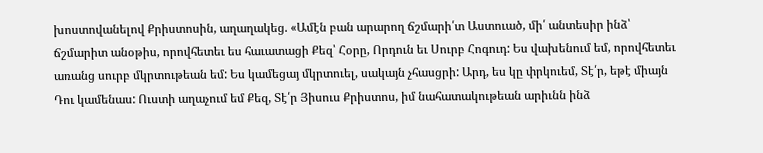խոստովանելով Քրիստոսին, աղաղակեց. «Ամէն բան արարող ճշմարի՛տ Աստուած, մի՛ անտեսիր ինձ՝ ճշմարիտ անօթիս, որովհետեւ ես հաւատացի Քեզ՝ Հօրը, Որդուն եւ Սուրբ Հոգուդ: Ես վախենում եմ, որովհետեւ առանց սուրբ մկրտութեան եմ: Ես կամեցայ մկրտուել, սակայն չհասցրի: Արդ, ես կը փրկուեմ, Տէ՛ր, եթէ միայն Դու կամենաս: Ուստի աղաչում եմ Քեզ, Տէ՛ր Յիսուս Քրիստոս, իմ նահատակութեան արիւնն ինձ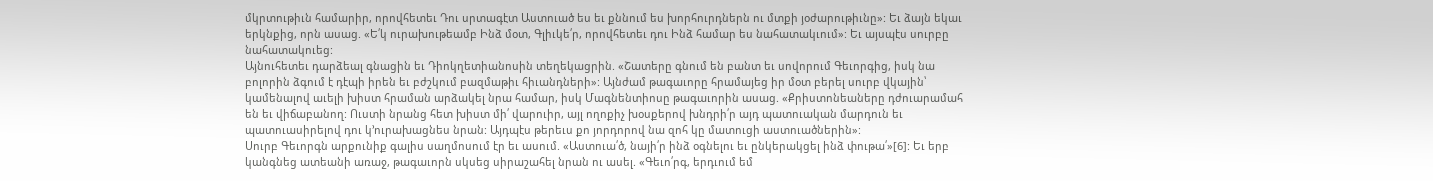մկրտութիւն համարիր, որովհետեւ Դու սրտագէտ Աստուած ես եւ քննում ես խորհուրդներն ու մտքի յօժարութիւնը»: Եւ ձայն եկաւ երկնքից, որն ասաց. «Ե՛կ ուրախութեամբ Ինձ մօտ, Գլիւկե՛ր, որովհետեւ դու Ինձ համար ես նահատակւում»: Եւ այսպէս սուրբը նահատակուեց:
Այնուհետեւ դարձեալ գնացին եւ Դիոկղետիանոսին տեղեկացրին. «Շատերը գնում են բանտ եւ սովորում Գեւորգից, իսկ նա բոլորին ձգում է դէպի իրեն եւ բժշկում բազմաթիւ հիւանդների»: Այնժամ թագաւորը հրամայեց իր մօտ բերել սուրբ վկային՝ կամենալով աւելի խիստ հրաման արձակել նրա համար, իսկ Մագնենտիոսը թագաւորին ասաց. «Քրիստոնեաները դժուարամահ են եւ վիճաբանող: Ուստի նրանց հետ խիստ մի՛ վարուիր, այլ ողոքիչ խօսքերով խնդրի՛ր այդ պատուական մարդուն եւ պատուասիրելով դու կ՚ուրախացնես նրան: Այդպէս թերեւս քո յորդորով նա զոհ կը մատուցի աստուածներին»:
Սուրբ Գեւորգն արքունիք գալիս սաղմոսում էր եւ ասում. «Աստուա՛ծ, նայի՛ր ինձ օգնելու եւ ընկերակցել ինձ փութա՛»[6]: Եւ երբ կանգնեց ատեանի առաջ, թագաւորն սկսեց սիրաշահել նրան ու ասել. «Գեւո՛րգ, երդւում եմ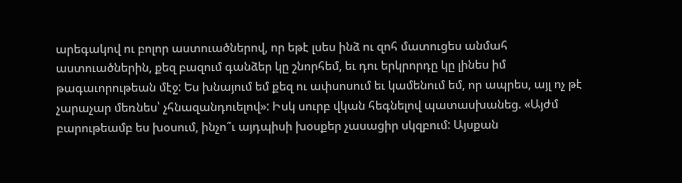արեգակով ու բոլոր աստուածներով, որ եթէ լսես ինձ ու զոհ մատուցես անմահ աստուածներին, քեզ բազում գանձեր կը շնորհեմ, եւ դու երկրորդը կը լինես իմ թագաւորութեան մէջ: Ես խնայում եմ քեզ ու ափսոսում եւ կամենում եմ, որ ապրես, այլ ոչ թէ չարաչար մեռնես՝ չհնազանդուելով»: Իսկ սուրբ վկան հեգնելով պատասխանեց. «Այժմ բարութեամբ ես խօսում, ինչո՞ւ այդպիսի խօսքեր չասացիր սկզբում: Այսքան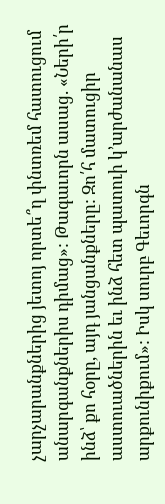չարչարանքներից յետոյ որտե՞ղ փնտռեմ հատուցում անարգանքներիս դիմաց»: Թագաւորն ասաց. «Ների՛ր ինձ՝ քո հօրը, այդ յանցանքները: Զո՛հ մատուցիր աստուածներին եւ ինձ հետ պատուի կ՚արժանանաս արքունիքում»: Իսկ սուրբ Գեւորգն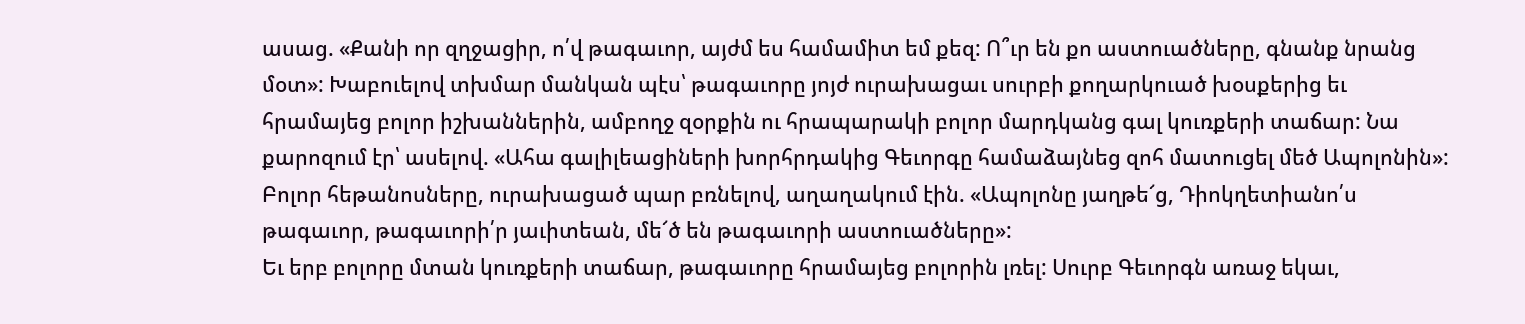ասաց. «Քանի որ զղջացիր, ո՛վ թագաւոր, այժմ ես համամիտ եմ քեզ: Ո՞ւր են քո աստուածները, գնանք նրանց մօտ»: Խաբուելով տխմար մանկան պէս՝ թագաւորը յոյժ ուրախացաւ սուրբի քողարկուած խօսքերից եւ հրամայեց բոլոր իշխաններին, ամբողջ զօրքին ու հրապարակի բոլոր մարդկանց գալ կուռքերի տաճար: Նա քարոզում էր՝ ասելով. «Ահա գալիլեացիների խորհրդակից Գեւորգը համաձայնեց զոհ մատուցել մեծ Ապոլոնին»: Բոլոր հեթանոսները, ուրախացած պար բռնելով, աղաղակում էին. «Ապոլոնը յաղթե՜ց, Դիոկղետիանո՛ս թագաւոր, թագաւորի՛ր յաւիտեան, մե՜ծ են թագաւորի աստուածները»:
Եւ երբ բոլորը մտան կուռքերի տաճար, թագաւորը հրամայեց բոլորին լռել: Սուրբ Գեւորգն առաջ եկաւ,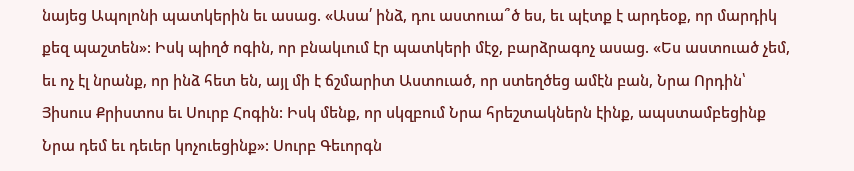նայեց Ապոլոնի պատկերին եւ ասաց. «Ասա՛ ինձ, դու աստուա՞ծ ես, եւ պէտք է արդեօք, որ մարդիկ քեզ պաշտեն»: Իսկ պիղծ ոգին, որ բնակւում էր պատկերի մէջ, բարձրագոչ ասաց. «Ես աստուած չեմ, եւ ոչ էլ նրանք, որ ինձ հետ են, այլ մի է ճշմարիտ Աստուած, որ ստեղծեց ամէն բան, Նրա Որդին՝ Յիսուս Քրիստոս եւ Սուրբ Հոգին: Իսկ մենք, որ սկզբում Նրա հրեշտակներն էինք, ապստամբեցինք Նրա դեմ եւ դեւեր կոչուեցինք»: Սուրբ Գեւորգն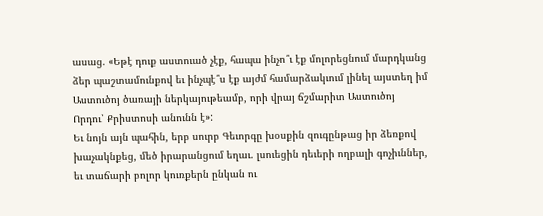ասաց. «Եթէ դուք աստուած չէք, հապա ինչո՞ւ էք մոլորեցնում մարդկանց ձեր պաշտամունքով եւ ինչպէ՞ս էք այժմ համարձակւում լինել այստեղ իմ Աստուծոյ ծառայի ներկայութեամբ, որի վրայ ճշմարիտ Աստուծոյ Որդու՝ Քրիստոսի անունն է»:
Եւ նոյն այն պահին, երբ սուրբ Գեւորգը խօսքին զուգընթաց իր ձեռքով խաչակնքեց, մեծ իրարանցում եղաւ. լսուեցին դեւերի ողբալի գոչիւններ, եւ տաճարի բոլոր կուռքերն ընկան ու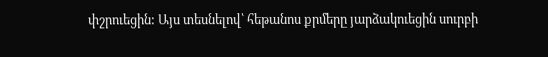փշրուեցին: Այս տեսնելով՝ հեթանոս քրմերը յարձակուեցին սուրբի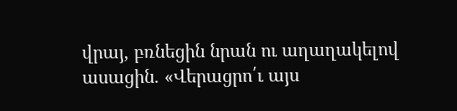վրայ, բռնեցին նրան ու աղաղակելով ասացին. «Վերացրո՛ւ այս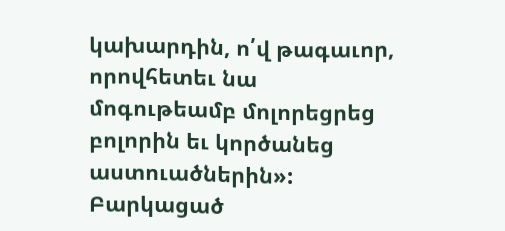կախարդին, ո՛վ թագաւոր, որովհետեւ նա մոգութեամբ մոլորեցրեց բոլորին եւ կործանեց աստուածներին»: Բարկացած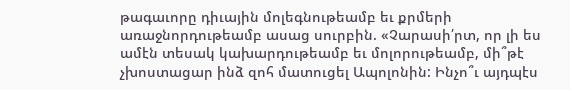թագաւորը դիւային մոլեգնութեամբ եւ քրմերի առաջնորդութեամբ ասաց սուրբին. «Չարասի՛րտ, որ լի ես ամէն տեսակ կախարդութեամբ եւ մոլորութեամբ, մի՞թէ չխոստացար ինձ զոհ մատուցել Ապոլոնին: Ինչո՞ւ այդպէս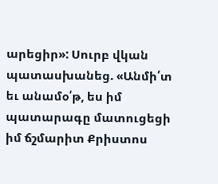արեցիր»: Սուրբ վկան պատասխանեց. «Անմի՛տ եւ անամօ՛թ, ես իմ պատարագը մատուցեցի իմ ճշմարիտ Քրիստոս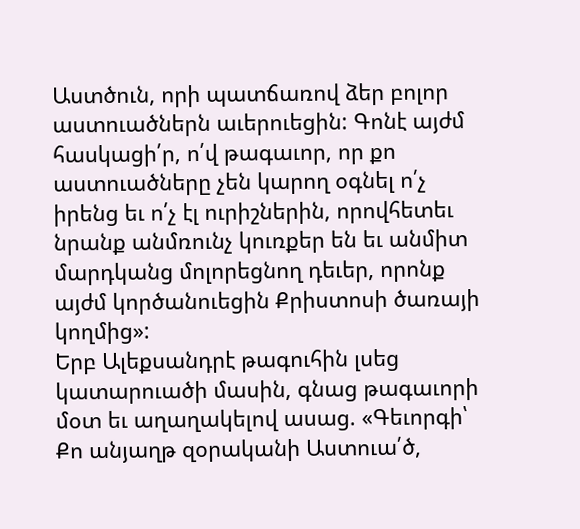Աստծուն, որի պատճառով ձեր բոլոր աստուածներն աւերուեցին: Գոնէ այժմ հասկացի՛ր, ո՛վ թագաւոր, որ քո աստուածները չեն կարող օգնել ո՛չ իրենց եւ ո՛չ էլ ուրիշներին, որովհետեւ նրանք անմռունչ կուռքեր են եւ անմիտ մարդկանց մոլորեցնող դեւեր, որոնք այժմ կործանուեցին Քրիստոսի ծառայի կողմից»:
Երբ Ալեքսանդրէ թագուհին լսեց կատարուածի մասին, գնաց թագաւորի մօտ եւ աղաղակելով ասաց. «Գեւորգի՝ Քո անյաղթ զօրականի Աստուա՛ծ,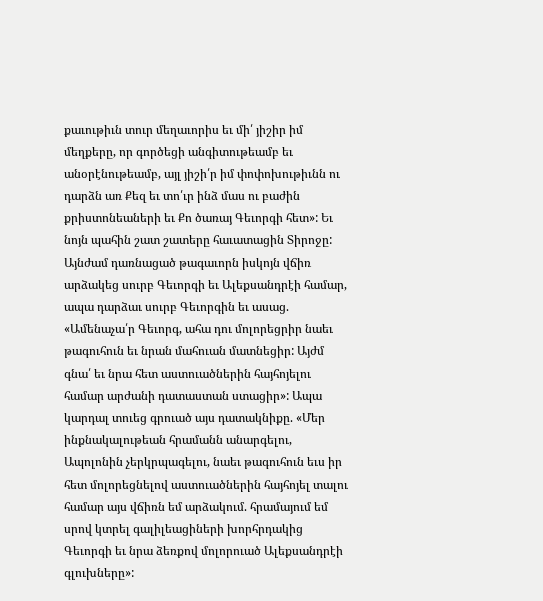քաւութիւն տուր մեղաւորիս եւ մի՛ յիշիր իմ մեղքերը, որ գործեցի անգիտութեամբ եւ անօրէնութեամբ, այլ յիշի՛ր իմ փոփոխութիւնն ու դարձն առ Քեզ եւ տո՛ւր ինձ մաս ու բաժին քրիստոնեաների եւ Քո ծառայ Գեւորգի հետ»: Եւ նոյն պահին շատ շատերը հաւատացին Տիրոջը:
Այնժամ դառնացած թագաւորն իսկոյն վճիռ արձակեց սուրբ Գեւորգի եւ Ալեքսանդրէի համար, ապա դարձաւ սուրբ Գեւորգին եւ ասաց. «Ամենաչա՛ր Գեւորգ, ահա դու մոլորեցրիր նաեւ թագուհուն եւ նրան մահուան մատնեցիր: Այժմ գնա՛ եւ նրա հետ աստուածներին հայհոյելու համար արժանի դատաստան ստացիր»: Ապա կարդալ տուեց գրուած այս դատակնիքը. «Մեր ինքնակալութեան հրամանն անարգելու, Ապոլոնին չերկրպագելու, նաեւ թագուհուն եւս իր հետ մոլորեցնելով աստուածներին հայհոյել տալու համար այս վճիռն եմ արձակում. հրամայում եմ սրով կտրել գալիլեացիների խորհրդակից Գեւորգի եւ նրա ձեռքով մոլորուած Ալեքսանդրէի գլուխները»: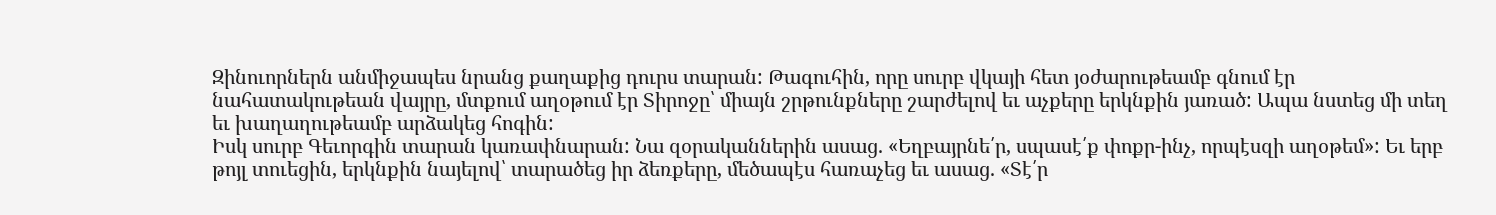Զինուորներն անմիջապես նրանց քաղաքից դուրս տարան: Թագուհին, որը սուրբ վկայի հետ յօժարութեամբ գնում էր նահատակութեան վայրը, մտքում աղօթում էր Տիրոջը՝ միայն շրթունքները շարժելով եւ աչքերը երկնքին յառած: Ապա նստեց մի տեղ եւ խաղաղութեամբ արձակեց հոգին:
Իսկ սուրբ Գեւորգին տարան կառափնարան: Նա զօրականներին ասաց. «Եղբայրնե՛ր, սպասէ՛ք փոքր-ինչ, որպէսզի աղօթեմ»: Եւ երբ թոյլ տուեցին, երկնքին նայելով՝ տարածեց իր ձեռքերը, մեծապէս հառաչեց եւ ասաց. «Տէ՛ր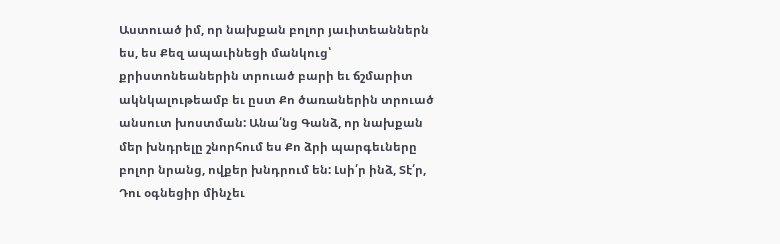Աստուած իմ, որ նախքան բոլոր յաւիտեաններն ես, ես Քեզ ապաւինեցի մանկուց՝ քրիստոնեաներին տրուած բարի եւ ճշմարիտ ակնկալութեամբ եւ ըստ Քո ծառաներին տրուած անսուտ խոստման: Անա՛նց Գանձ, որ նախքան մեր խնդրելը շնորհում ես Քո ձրի պարգեւները բոլոր նրանց, ովքեր խնդրում են: Լսի՛ր ինձ, Տէ՛ր, Դու օգնեցիր մինչեւ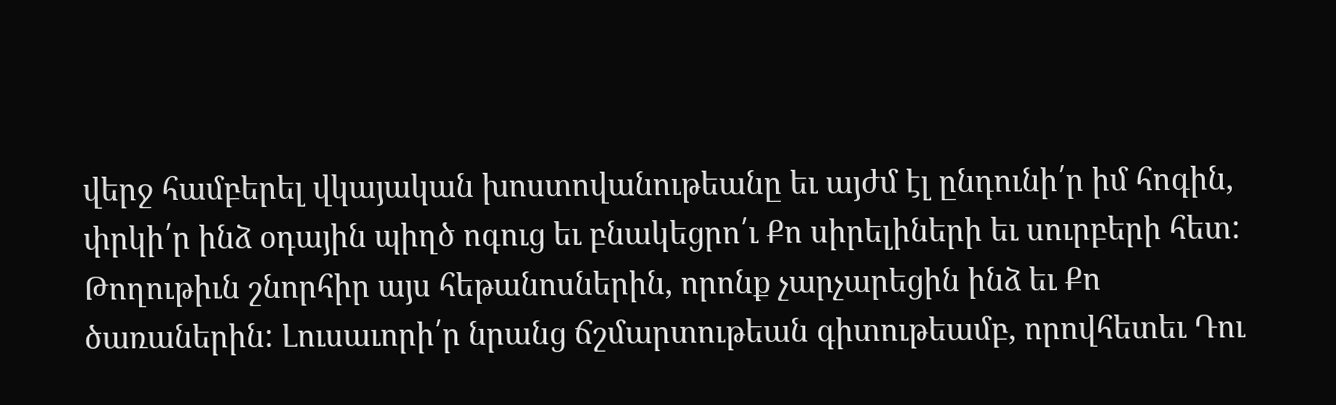վերջ համբերել վկայական խոստովանութեանը եւ այժմ էլ ընդունի՛ր իմ հոգին, փրկի՛ր ինձ օդային պիղծ ոգուց եւ բնակեցրո՛ւ Քո սիրելիների եւ սուրբերի հետ: Թողութիւն շնորհիր այս հեթանոսներին, որոնք չարչարեցին ինձ եւ Քո ծառաներին: Լուսաւորի՛ր նրանց ճշմարտութեան գիտութեամբ, որովհետեւ Դու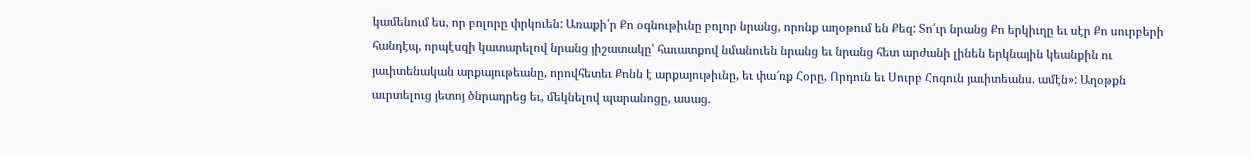կամենում ես, որ բոլորը փրկուեն: Առաքի՛ր Քո օգնութիւնը բոլոր նրանց, որոնք աղօթում են Քեզ: Տո՛ւր նրանց Քո երկիւղը եւ սէր Քո սուրբերի հանդէպ, որպէսզի կատարելով նրանց յիշատակը՝ հաւատքով նմանուեն նրանց եւ նրանց հետ արժանի լինեն երկնային կեանքին ու յաւիտենական արքայութեանը, որովհետեւ Քոնն է արքայութիւնը, եւ փա՜ռք Հօրը, Որդուն եւ Սուրբ Հոգուն յաւիտեանս. ամէն»: Աղօթքն աւրտելուց յետոյ ծնրադրեց եւ, մեկնելով պարանոցը, ասաց.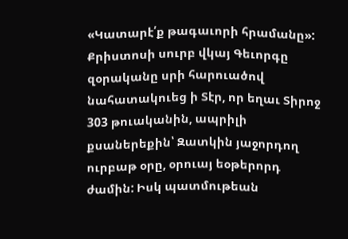«Կատարէ՛ք թագաւորի հրամանը»:
Քրիստոսի սուրբ վկայ Գեւորգը զօրականը սրի հարուածով նահատակուեց ի Տէր, որ եղաւ Տիրոջ 303 թուականին, ապրիլի քսաներեքին՝ Զատկին յաջորդող ուրբաթ օրը, օրուայ եօթերորդ ժամին: Իսկ պատմութեան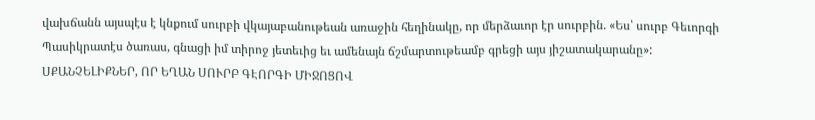վախճանն այսպէս է կնքում սուրբի վկայաբանութեան առաջին հեղինակը, որ մերձաւոր էր սուրբին. «Ես՝ սուրբ Գեւորգի Պասիկրատէս ծառաս, գնացի իմ տիրոջ յետեւից եւ ամենայն ճշմարտութեամբ գրեցի այս յիշատակարանը»:
ՍՔԱՆՉԵԼԻՔՆԵՐ, ՈՐ ԵՂԱՆ ՍՈՒՐԲ ԳԷՈՐԳԻ ՄԻՋՈՑՈՎ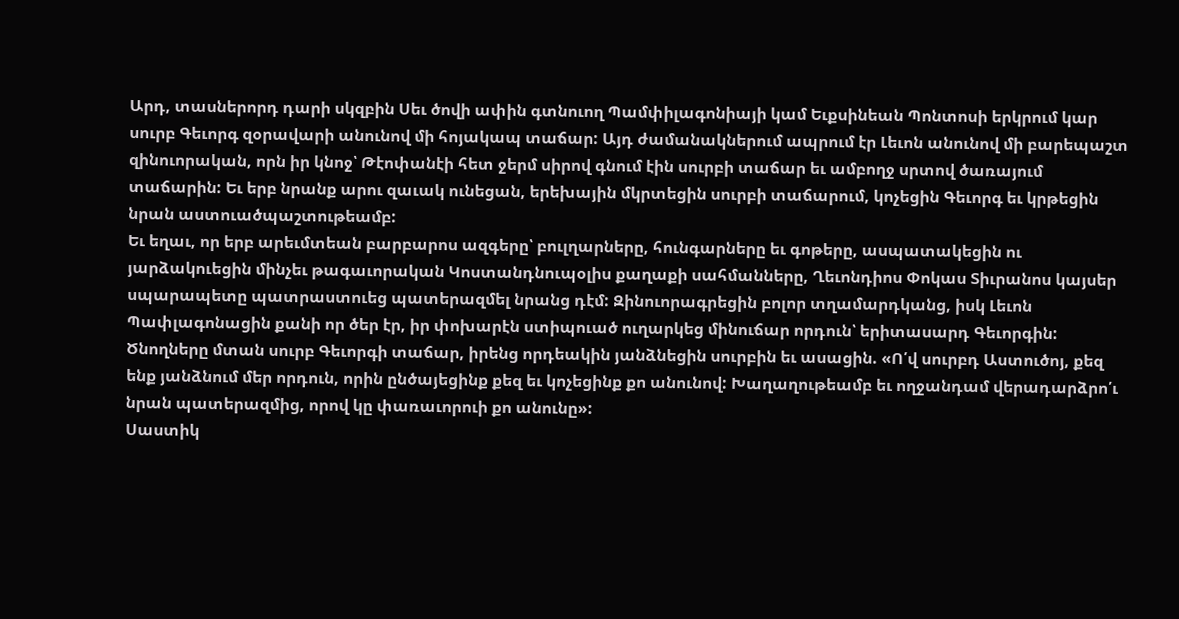Արդ, տասներորդ դարի սկզբին Սեւ ծովի ափին գտնուող Պամփիլագոնիայի կամ Եւքսինեան Պոնտոսի երկրում կար սուրբ Գեւորգ զօրավարի անունով մի հոյակապ տաճար: Այդ ժամանակներում ապրում էր Լեւոն անունով մի բարեպաշտ զինուորական, որն իր կնոջ՝ Թէոփանէի հետ ջերմ սիրով գնում էին սուրբի տաճար եւ ամբողջ սրտով ծառայում տաճարին: Եւ երբ նրանք արու զաւակ ունեցան, երեխային մկրտեցին սուրբի տաճարում, կոչեցին Գեւորգ եւ կրթեցին նրան աստուածպաշտութեամբ:
Եւ եղաւ, որ երբ արեւմտեան բարբարոս ազգերը՝ բուլղարները, հունգարները եւ գոթերը, ասպատակեցին ու յարձակուեցին մինչեւ թագաւորական Կոստանդնուպօլիս քաղաքի սահմանները, Ղեւոնդիոս Փոկաս Տիւրանոս կայսեր սպարապետը պատրաստուեց պատերազմել նրանց դէմ: Զինուորագրեցին բոլոր տղամարդկանց, իսկ Լեւոն Պափլագոնացին քանի որ ծեր էր, իր փոխարէն ստիպուած ուղարկեց մինուճար որդուն՝ երիտասարդ Գեւորգին: Ծնողները մտան սուրբ Գեւորգի տաճար, իրենց որդեակին յանձնեցին սուրբին եւ ասացին. «Ո՛վ սուրբդ Աստուծոյ, քեզ ենք յանձնում մեր որդուն, որին ընծայեցինք քեզ եւ կոչեցինք քո անունով: Խաղաղութեամբ եւ ողջանդամ վերադարձրո՛ւ նրան պատերազմից, որով կը փառաւորուի քո անունը»:
Սաստիկ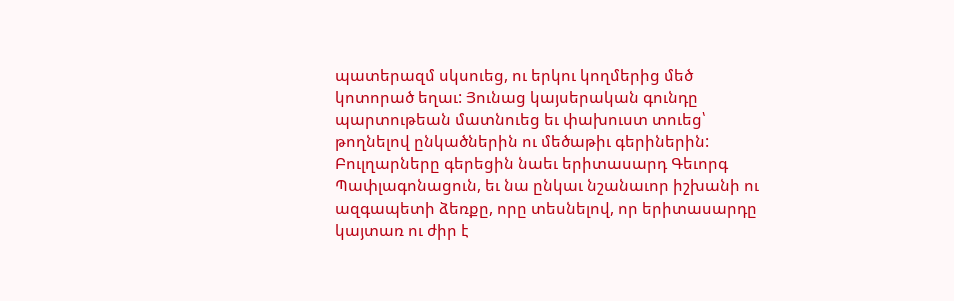պատերազմ սկսուեց, ու երկու կողմերից մեծ կոտորած եղաւ: Յունաց կայսերական գունդը պարտութեան մատնուեց եւ փախուստ տուեց՝ թողնելով ընկածներին ու մեծաթիւ գերիներին: Բուլղարները գերեցին նաեւ երիտասարդ Գեւորգ Պափլագոնացուն, եւ նա ընկաւ նշանաւոր իշխանի ու ազգապետի ձեռքը, որը տեսնելով, որ երիտասարդը կայտառ ու ժիր է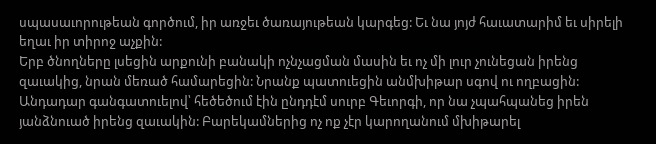սպասաւորութեան գործում, իր առջեւ ծառայութեան կարգեց: Եւ նա յոյժ հաւատարիմ եւ սիրելի եղաւ իր տիրոջ աչքին:
Երբ ծնողները լսեցին արքունի բանակի ոչնչացման մասին եւ ոչ մի լուր չունեցան իրենց զաւակից, նրան մեռած համարեցին: Նրանք պատուեցին անմխիթար սգով ու ողբացին: Անդադար գանգատուելով՝ հեծեծում էին ընդդէմ սուրբ Գեւորգի, որ նա չպահպանեց իրեն յանձնուած իրենց զաւակին: Բարեկամներից ոչ ոք չէր կարողանում մխիթարել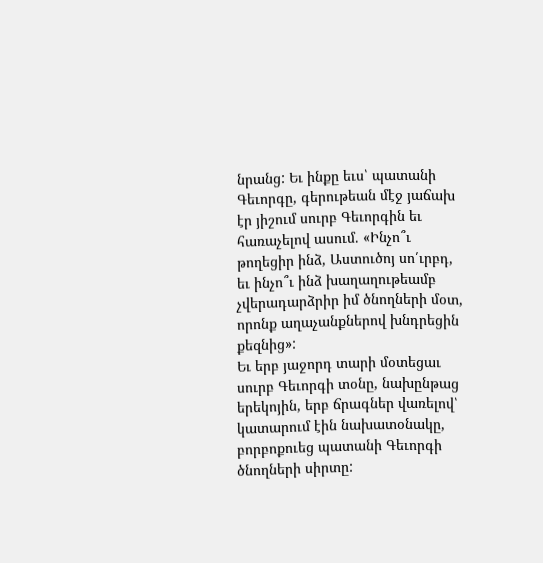նրանց: Եւ ինքը եւս՝ պատանի Գեւորգը, գերութեան մէջ յաճախ էր յիշում սուրբ Գեւորգին եւ հառաչելով ասում. «Ինչո՞ւ թողեցիր ինձ, Աստուծոյ սո՛ւրբդ, եւ ինչո՞ւ ինձ խաղաղութեամբ չվերադարձրիր իմ ծնողների մօտ, որոնք աղաչանքներով խնդրեցին քեզնից»:
Եւ երբ յաջորդ տարի մօտեցաւ սուրբ Գեւորգի տօնը, նախընթաց երեկոյին, երբ ճրագներ վառելով՝ կատարում էին նախատօնակը, բորբոքուեց պատանի Գեւորգի ծնողների սիրտը: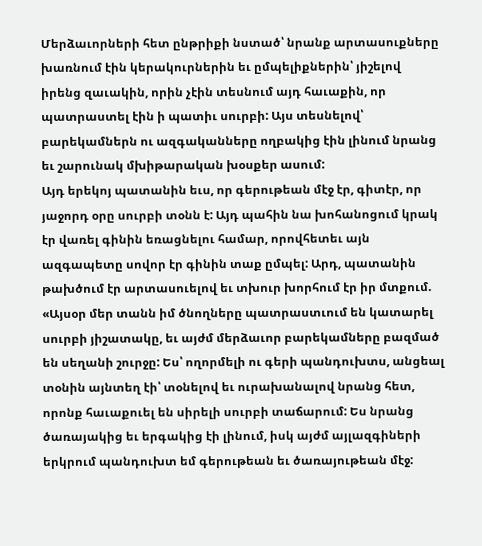Մերձաւորների հետ ընթրիքի նստած՝ նրանք արտասուքները խառնում էին կերակուրներին եւ ըմպելիքներին՝ յիշելով իրենց զաւակին, որին չէին տեսնում այդ հաւաքին, որ պատրաստել էին ի պատիւ սուրբի: Այս տեսնելով՝ բարեկամներն ու ազգականները ողբակից էին լինում նրանց եւ շարունակ մխիթարական խօսքեր ասում:
Այդ երեկոյ պատանին եւս, որ գերութեան մէջ էր, գիտէր, որ յաջորդ օրը սուրբի տօնն է: Այդ պահին նա խոհանոցում կրակ էր վառել գինին եռացնելու համար, որովհետեւ այն ազգապետը սովոր էր գինին տաք ըմպել: Արդ, պատանին թախծում էր արտասուելով եւ տխուր խորհում էր իր մտքում. «Այսօր մեր տանն իմ ծնողները պատրաստւում են կատարել սուրբի յիշատակը, եւ այժմ մերձաւոր բարեկամները բազմած են սեղանի շուրջը: Ես՝ ողորմելի ու գերի պանդուխտս, անցեալ տօնին այնտեղ էի՝ տօնելով եւ ուրախանալով նրանց հետ, որոնք հաւաքուել են սիրելի սուրբի տաճարում: Ես նրանց ծառայակից եւ երգակից էի լինում, իսկ այժմ այլազգիների երկրում պանդուխտ եմ գերութեան եւ ծառայութեան մէջ: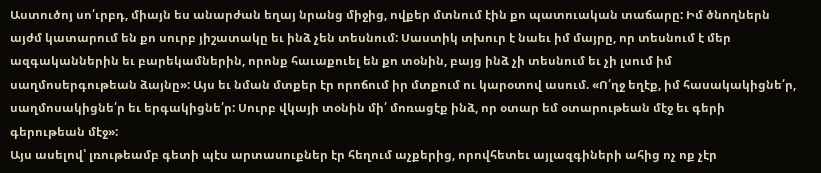Աստուծոյ սո՛ւրբդ, միայն ես անարժան եղայ նրանց միջից, ովքեր մտնում էին քո պատուական տաճարը: Իմ ծնողներն այժմ կատարում են քո սուրբ յիշատակը եւ ինձ չեն տեսնում: Սաստիկ տխուր է նաեւ իմ մայրը, որ տեսնում է մեր ազգականներին եւ բարեկամներին, որոնք հաւաքուել են քո տօնին, բայց ինձ չի տեսնում եւ չի լսում իմ սաղմոսերգութեան ձայնը»: Այս եւ նման մտքեր էր որոճում իր մտքում ու կարօտով ասում. «Ո՛ղջ եղէք, իմ հասակակիցնե՛ր, սաղմոսակիցնե՛ր եւ երգակիցնե՛ր: Սուրբ վկայի տօնին մի՛ մոռացէք ինձ, որ օտար եմ օտարութեան մէջ եւ գերի գերութեան մէջ»:
Այս ասելով՝ լռութեամբ գետի պէս արտասուքներ էր հեղում աչքերից, որովհետեւ այլազգիների ահից ոչ ոք չէր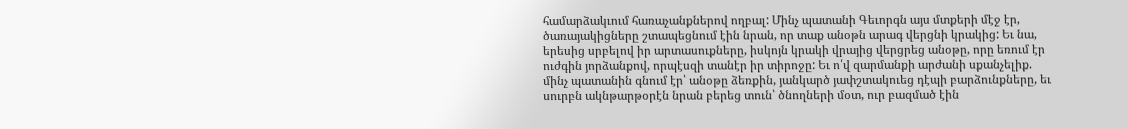համարձակւում հառաչանքներով ողբալ: Մինչ պատանի Գեւորգն այս մտքերի մէջ էր, ծառայակիցները շտապեցնում էին նրան, որ տաք անօթն արագ վերցնի կրակից: Եւ նա, երեսից սրբելով իր արտասուքները, իսկոյն կրակի վրայից վերցրեց անօթը, որը եռում էր ուժգին յորձանքով, որպէսզի տանէր իր տիրոջը: Եւ ո՛վ զարմանքի արժանի սքանչելիք. մինչ պատանին գնում էր՝ անօթը ձեռքին, յանկարծ յափշտակուեց դէպի բարձունքները, եւ սուրբն ակնթարթօրէն նրան բերեց տուն՝ ծնողների մօտ, ուր բազմած էին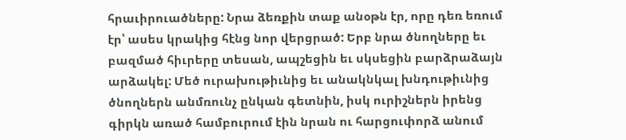հրաւիրուածները: Նրա ձեռքին տաք անօթն էր, որը դեռ եռում էր՝ ասես կրակից հէնց նոր վերցրած: Երբ նրա ծնողները եւ բազմած հիւրերը տեսան, ապշեցին եւ սկսեցին բարձրաձայն արձակել: Մեծ ուրախութիւնից եւ անակնկալ խնդութիւնից ծնողներն անմռունչ ընկան գետնին, իսկ ուրիշներն իրենց գիրկն առած համբուրում էին նրան ու հարցուփորձ անում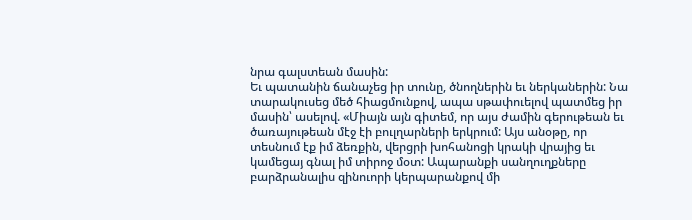նրա գալստեան մասին:
Եւ պատանին ճանաչեց իր տունը, ծնողներին եւ ներկաներին: Նա տարակուսեց մեծ հիացմունքով, ապա սթափուելով պատմեց իր մասին՝ ասելով. «Միայն այն գիտեմ, որ այս ժամին գերութեան եւ ծառայութեան մէջ էի բուլղարների երկրում: Այս անօթը, որ տեսնում էք իմ ձեռքին, վերցրի խոհանոցի կրակի վրայից եւ կամեցայ գնալ իմ տիրոջ մօտ: Ապարանքի սանղուղքները բարձրանալիս զինուորի կերպարանքով մի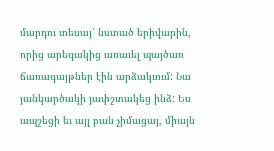մարդու տեսայ՝ նստած երիվարին, որից արեգակից առաւել պայծառ ճառագայթներ էին արձակւում: Նա յանկարծակի յափշտակեց ինձ: Ես ապշեցի եւ այլ բան չիմացայ, միայն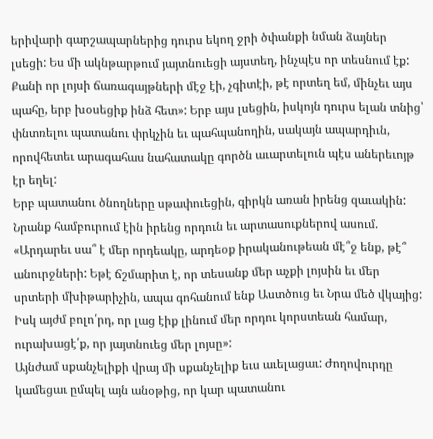երիվարի գարշապարներից դուրս եկող ջրի ծփանքի նման ձայներ լսեցի: Ես մի ակնթարթում յայտնուեցի այստեղ, ինչպէս որ տեսնում էք: Քանի որ լոյսի ճառագայթների մէջ էի, չգիտէի, թէ որտեղ եմ, մինչեւ այս պահը, երբ խօսեցիք ինձ հետ»: Երբ այս լսեցին, իսկոյն դուրս ելան տնից՝ փնտռելու պատանու փրկչին եւ պահպանողին, սակայն ապարդիւն, որովհետեւ արագահաս նահատակը գործն աւարտելուն պէս աներեւոյթ էր եղել:
Երբ պատանու ծնողները սթափուեցին, գիրկն առան իրենց զաւակին: Նրանք համբուրում էին իրենց որդուն եւ արտասուքներով ասում. «Արդարեւ սա՞ է մեր որդեակը, արդեօք իրականութեան մէ՞ջ ենք, թէ՞ անուրջների: Եթէ ճշմարիտ է, որ տեսանք մեր աչքի լոյսին եւ մեր սրտերի մխիթարիչին, ապա գոհանում ենք Աստծուց եւ Նրա մեծ վկայից: Իսկ այժմ բոլո՛րդ, որ լաց էիք լինում մեր որդու կորստեան համար, ուրախացէ՛ք, որ յայտնուեց մեր լոյսը»:
Այնժամ սքանչելիքի վրայ մի սքանչելիք եւս աւելացաւ: Ժողովուրդը կամեցաւ ըմպել այն անօթից, որ կար պատանու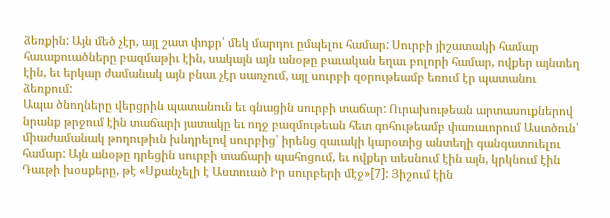ձեռքին: Այն մեծ չէր, այլ շատ փոքր՝ մեկ մարդու ըմպելու համար: Սուրբի յիշատակի համար հաւաքուածները բազմաթիւ էին, սակայն այն անօթը բաւական եղաւ բոլորի համար, ովքեր այնտեղ էին, եւ երկար ժամանակ այն բնաւ չէր սառչում, այլ սուրբի զօրութեամբ եռում էր պատանու ձեռքում:
Ապա ծնողները վերցրին պատանուն եւ գնացին սուրբի տաճար: Ուրախութեան արտասուքներով նրանք թրջում էին տաճարի յատակը եւ ողջ բազմութեան հետ գոհութեամբ փառաւորում Աստծուն՝ միաժամանակ թողութիւն խնդրելով սուրբից՝ իրենց զաւակի կարօտից անտեղի գանգատուելու համար: Այն անօթը դրեցին սուրբի տաճարի պահոցում, եւ ովքեր տեսնում էին այն, կրկնում էին Դաւթի խօսքերը, թէ «Սքանչելի է Աստուած Իր սուրբերի մէջ»[7]: Յիշում էին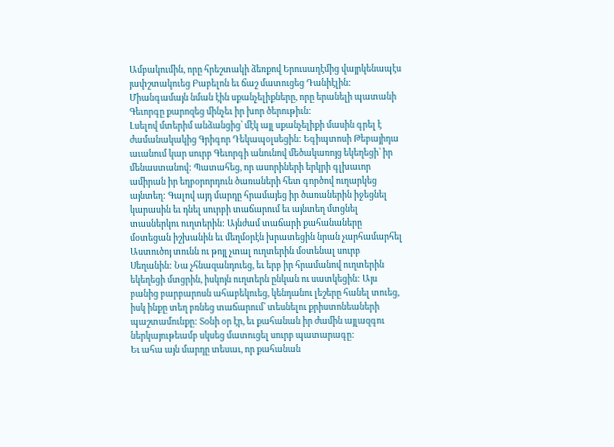Ամբակումին, որը հրեշտակի ձեռքով Երուսաղէմից վայրկենապէս յափշտակուեց Բաբելոն եւ ճաշ մատուցեց Դանիէլին: Միանգամայն նման էին սքանչելիքները, որը երանելի պատանի Գեւորգը քարոզեց մինչեւ իր խոր ծերութիւն:
Լսելով մտերիմ անձանցից՝ մէկ այլ սքանչելիքի մասին գրել է ժամանակակից Գրիգոր Դեկապօլսեցին: Եգիպտոսի Թեբայիդա աւանում կար սուրբ Գեւորգի անունով մեծակառոյց եկեղեցի՝ իր մենաստանով: Պատահեց, որ ասորիների երկրի գլխաւոր ամիրան իր եղբօրորդուն ծառաների հետ գործով ուղարկեց այնտեղ: Գալով այդ մարդը հրամայեց իր ծառաներին իջեցնել կարասին եւ դնել սուրբի տաճարում եւ այնտեղ մտցնել տասներկու ուղտերին: Այնժամ տաճարի քահանաները մօտեցան իշխանին եւ մեղմօրէն խրատեցին նրան չարհամարհել Աստուծոյ տունն ու թոյլ չտալ ուղտերին մօտենալ սուրբ Սեղանին: Նա չհնազանդուեց, եւ երբ իր հրամանով ուղտերին եկեղեցի մտցրին, իսկոյն ուղտերն ընկան ու սատկեցին: Այս բանից բարբարոսն ահաբեկուեց, կենդանու լեշերը հանել տուեց, իսկ ինքը տեղ բռնեց տաճարում՝ տեսնելու քրիստոնեաների պաշտամունքը: Տօնի օր էր, եւ քահանան իր ժամին այլազգու ներկայութեամբ սկսեց մատուցել սուրբ պատարագը:
Եւ ահա այն մարդը տեսաւ, որ քահանան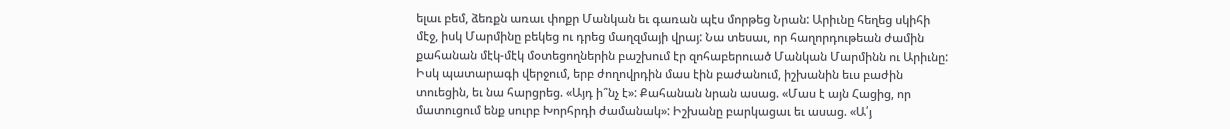ելաւ բեմ, ձեռքն առաւ փոքր Մանկան եւ գառան պէս մորթեց Նրան: Արիւնը հեղեց սկիհի մէջ, իսկ Մարմինը բեկեց ու դրեց մաղզմայի վրայ: Նա տեսաւ, որ հաղորդութեան ժամին քահանան մէկ-մէկ մօտեցողներին բաշխում էր զոհաբերուած Մանկան Մարմինն ու Արիւնը: Իսկ պատարագի վերջում, երբ ժողովրդին մաս էին բաժանում, իշխանին եւս բաժին տուեցին, եւ նա հարցրեց. «Այդ ի՞նչ է»: Քահանան նրան ասաց. «Մաս է այն Հացից, որ մատուցում ենք սուրբ Խորհրդի ժամանակ»: Իշխանը բարկացաւ եւ ասաց. «Ա՛յ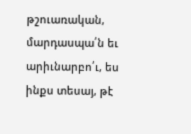թշուառական, մարդասպա՛ն եւ արիւնարբո՛ւ, ես ինքս տեսայ, թէ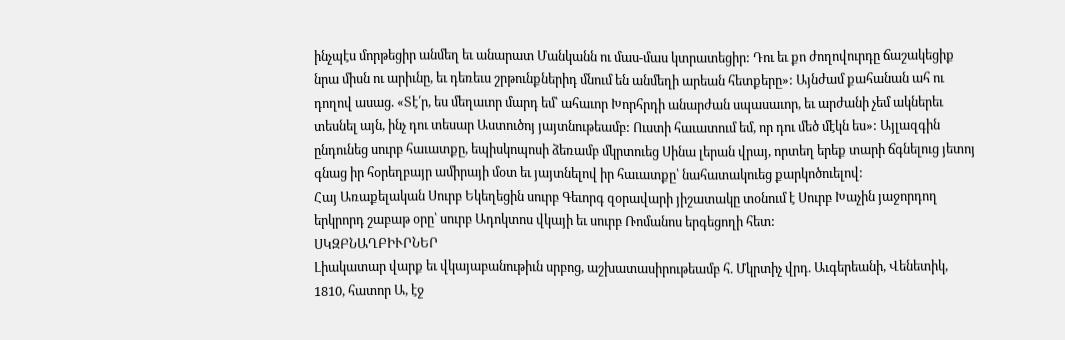ինչպէս մորթեցիր անմեղ եւ անարատ Մանկանն ու մաս-մաս կտրատեցիր: Դու եւ քո ժողովուրդը ճաշակեցիք նրա միսն ու արիւնը, եւ դեռեւս շրթունքներիդ մնում են անմեղի արեան հետքերը»: Այնժամ քահանան ահ ու դողով ասաց. «Տէ՛ր, ես մեղաւոր մարդ եմ՝ ահաւոր Խորհրդի անարժան սպասաւոր, եւ արժանի չեմ ակներեւ տեսնել այն, ինչ դու տեսար Աստուծոյ յայտնութեամբ: Ուստի հաւատում եմ, որ դու մեծ մէկն ես»: Այլազգին ընդունեց սուրբ հաւատքը, եպիսկոպոսի ձեռամբ մկրտուեց Սինա լերան վրայ, որտեղ երեք տարի ճգնելուց յետոյ գնաց իր հօրեղբայր ամիրայի մօտ եւ յայտնելով իր հաւատքը՝ նահատակուեց քարկոծուելով:
Հայ Առաքելական Սուրբ Եկեղեցին սուրբ Գեւորգ զօրավարի յիշատակը տօնում է Սուրբ Խաչին յաջորդող երկրորդ շաբաթ օրը՝ սուրբ Ադոկտոս վկայի եւ սուրբ Ռոմանոս երգեցողի հետ:
ՍԿԶԲՆԱՂԲԻՒՐՆԵՐ
Լիակատար վարք եւ վկայաբանութիւն սրբոց, աշխատասիրութեամբ հ. Մկրտիչ վրդ. Աւգերեանի, Վենետիկ, 1810, հատոր Ա, էջ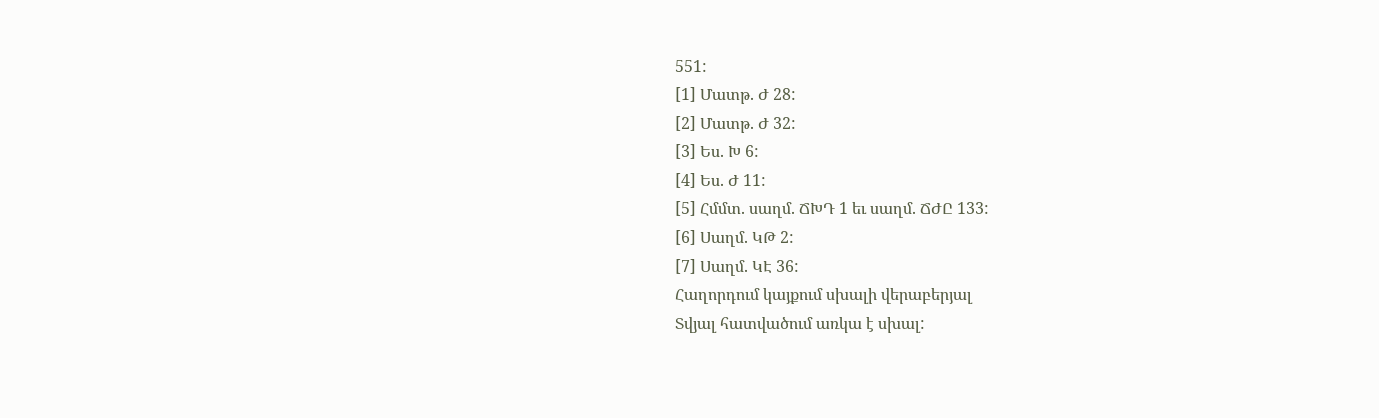551:
[1] Մատթ. Ժ 28:
[2] Մատթ. Ժ 32:
[3] Ես. Խ 6:
[4] Ես. Ժ 11:
[5] Հմմտ. սաղմ. ՃԽԴ 1 եւ սաղմ. ՃԺԸ 133:
[6] Սաղմ. ԿԹ 2:
[7] Սաղմ. ԿԷ 36:
Հաղորդում կայքում սխալի վերաբերյալ
Տվյալ հատվածում առկա է սխալ: